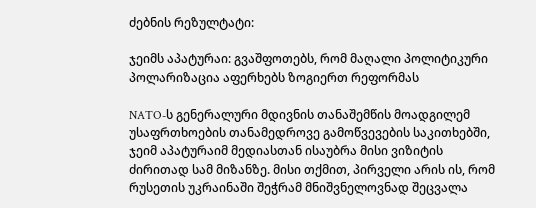ძებნის რეზულტატი:

ჯეიმს აპატურაი: გვაშფოთებს, რომ მაღალი პოლიტიკური პოლარიზაცია აფერხებს ზოგიერთ რეფორმას

NATO-ს გენერალური მდივნის თანაშემწის მოადგილემ უსაფრთხოების თანამედროვე გამოწვევების საკითხებში, ჯეიმ აპატურაიმ მედიასთან ისაუბრა მისი ვიზიტის ძირითად სამ მიზანზე. მისი თქმით, პირველი არის ის, რომ რუსეთის უკრაინაში შეჭრამ მნიშვნელოვნად შეცვალა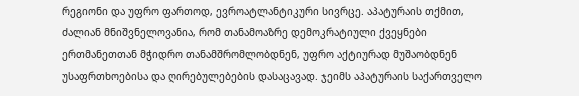რეგიონი და უფრო ფართოდ, ევროატლანტიკური სივრცე. აპატურაის თქმით, ძალიან მნიშვნელოვანია, რომ თანამოაზრე დემოკრატიული ქვეყნები ერთმანეთთან მჭიდრო თანამშრომლობდნენ, უფრო აქტიურად მუშაობდნენ უსაფრთხოებისა და ღირებულებების დასაცავად. ჯეიმს აპატურაის საქართველო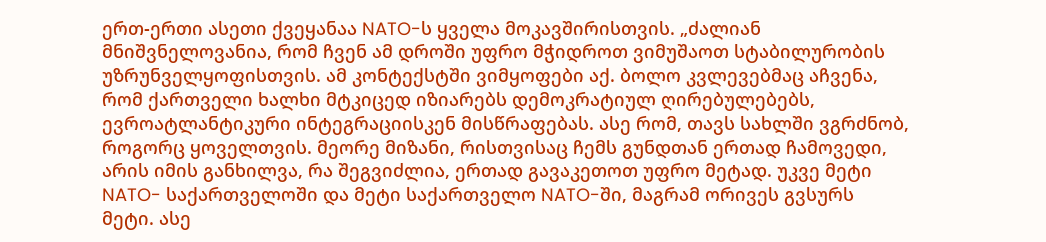ერთ-ერთი ასეთი ქვეყანაა NATO-ს ყველა მოკავშირისთვის. „ძალიან მნიშვნელოვანია, რომ ჩვენ ამ დროში უფრო მჭიდროთ ვიმუშაოთ სტაბილურობის უზრუნველყოფისთვის. ამ კონტექსტში ვიმყოფები აქ. ბოლო კვლევებმაც აჩვენა, რომ ქართველი ხალხი მტკიცედ იზიარებს დემოკრატიულ ღირებულებებს, ევროატლანტიკური ინტეგრაციისკენ მისწრაფებას. ასე რომ, თავს სახლში ვგრძნობ, როგორც ყოველთვის. მეორე მიზანი, რისთვისაც ჩემს გუნდთან ერთად ჩამოვედი, არის იმის განხილვა, რა შეგვიძლია, ერთად გავაკეთოთ უფრო მეტად. უკვე მეტი NATO- საქართველოში და მეტი საქართველო NATO-ში, მაგრამ ორივეს გვსურს მეტი. ასე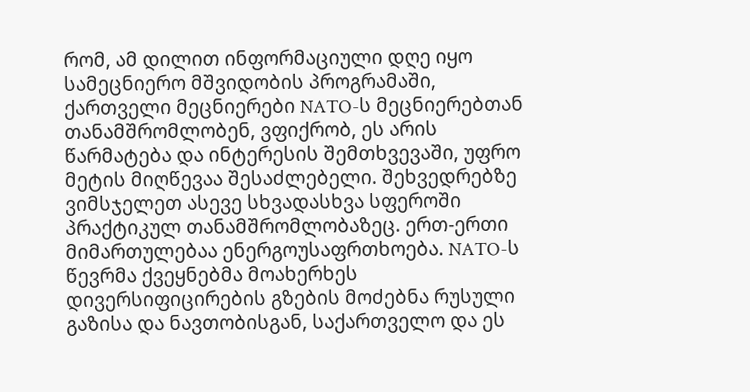რომ, ამ დილით ინფორმაციული დღე იყო სამეცნიერო მშვიდობის პროგრამაში, ქართველი მეცნიერები NATO-ს მეცნიერებთან თანამშრომლობენ, ვფიქრობ, ეს არის წარმატება და ინტერესის შემთხვევაში, უფრო მეტის მიღწევაა შესაძლებელი. შეხვედრებზე ვიმსჯელეთ ასევე სხვადასხვა სფეროში პრაქტიკულ თანამშრომლობაზეც. ერთ-ერთი მიმართულებაა ენერგოუსაფრთხოება. NATO-ს წევრმა ქვეყნებმა მოახერხეს დივერსიფიცირების გზების მოძებნა რუსული გაზისა და ნავთობისგან, საქართველო და ეს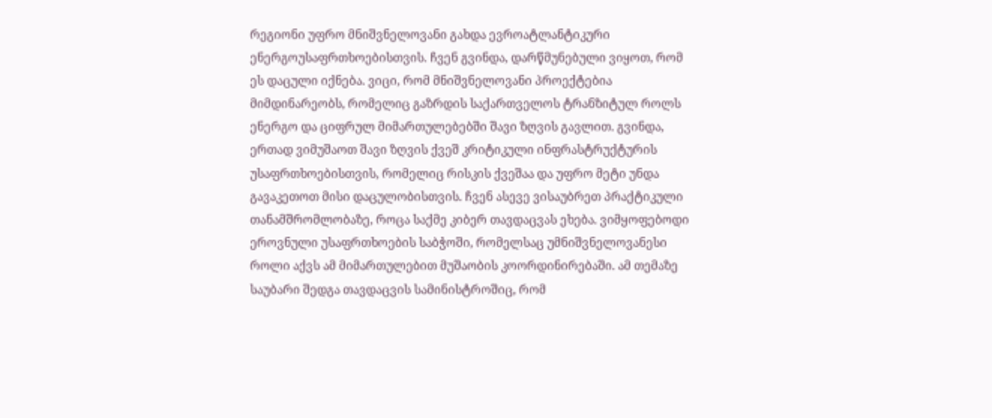რეგიონი უფრო მნიშვნელოვანი გახდა ევროატლანტიკური ენერგოუსაფრთხოებისთვის. ჩვენ გვინდა, დარწმუნებული ვიყოთ, რომ ეს დაცული იქნება. ვიცი, რომ მნიშვნელოვანი პროექტებია მიმდინარეობს, რომელიც გაზრდის საქართველოს ტრანზიტულ როლს ენერგო და ციფრულ მიმართულებებში შავი ზღვის გავლით. გვინდა, ერთად ვიმუშაოთ შავი ზღვის ქვეშ კრიტიკული ინფრასტრუქტურის უსაფრთხოებისთვის, რომელიც რისკის ქვეშაა და უფრო მეტი უნდა გავაკეთოთ მისი დაცულობისთვის. ჩვენ ასევე ვისაუბრეთ პრაქტიკული თანამშრომლობაზე, როცა საქმე კიბერ თავდაცვას ეხება. ვიმყოფებოდი ეროვნული უსაფრთხოების საბჭოში, რომელსაც უმნიშვნელოვანესი როლი აქვს ამ მიმართულებით მუშაობის კოორდინირებაში. ამ თემაზე საუბარი შედგა თავდაცვის სამინისტროშიც, რომ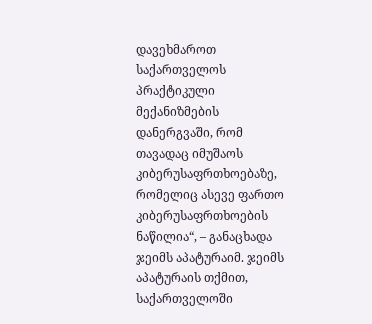დავეხმაროთ საქართველოს პრაქტიკული მექანიზმების დანერგვაში, რომ თავადაც იმუშაოს კიბერუსაფრთხოებაზე, რომელიც ასევე ფართო კიბერუსაფრთხოების ნაწილია“, – განაცხადა ჯეიმს აპატურაიმ. ჯეიმს აპატურაის თქმით, საქართველოში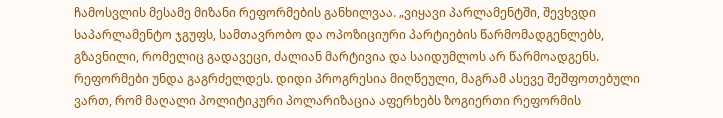ჩამოსვლის მესამე მიზანი რეფორმების განხილვაა. „ვიყავი პარლამენტში, შევხვდი საპარლამენტო ჯგუფს, სამთავრობო და ოპოზიციური პარტიების წარმომადგენლებს, გზავნილი, რომელიც გადავეცი, ძალიან მარტივია და საიდუმლოს არ წარმოადგენს. რეფორმები უნდა გაგრძელდეს. დიდი პროგრესია მიღწეული, მაგრამ ასევე შეშფოთებული ვართ, რომ მაღალი პოლიტიკური პოლარიზაცია აფერხებს ზოგიერთი რეფორმის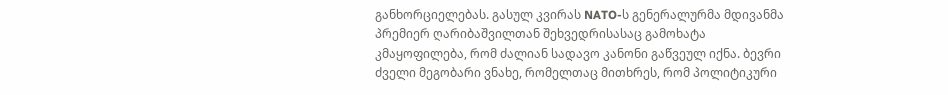განხორციელებას. გასულ კვირას NATO-ს გენერალურმა მდივანმა პრემიერ ღარიბაშვილთან შეხვედრისასაც გამოხატა კმაყოფილება, რომ ძალიან სადავო კანონი გაწვეულ იქნა. ბევრი ძველი მეგობარი ვნახე, რომელთაც მითხრეს, რომ პოლიტიკური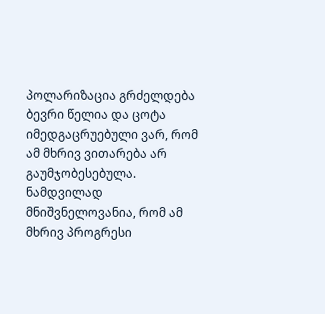პოლარიზაცია გრძელდება ბევრი წელია და ცოტა იმედგაცრუებული ვარ, რომ ამ მხრივ ვითარება არ გაუმჯობესებულა. ნამდვილად მნიშვნელოვანია, რომ ამ მხრივ პროგრესი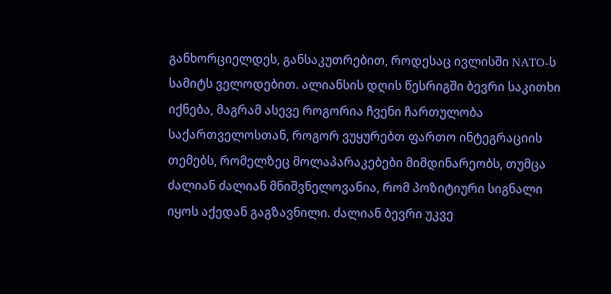განხორციელდეს, განსაკუთრებით, როდესაც ივლისში NATO-ს სამიტს ველოდებით. ალიანსის დღის წესრიგში ბევრი საკითხი იქნება, მაგრამ ასევე როგორია ჩვენი ჩართულობა საქართველოსთან, როგორ ვუყურებთ ფართო ინტეგრაციის თემებს, რომელზეც მოლაპარაკებები მიმდინარეობს, თუმცა ძალიან ძალიან მნიშვნელოვანია, რომ პოზიტიური სიგნალი იყოს აქედან გაგზავნილი. ძალიან ბევრი უკვე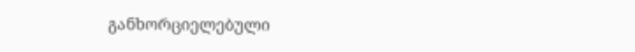განხორციელებული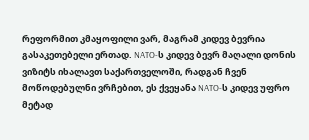რეფორმით კმაყოფილი ვარ, მაგრამ კიდევ ბევრია გასაკეთებელი ერთად. NATO-ს კიდევ ბევრ მაღალი დონის ვიზიტს იხალავთ საქართველოში, რადგან ჩვენ მოწოდებულნი ვრჩებით, ეს ქვეყანა NATO-ს კიდევ უფრო მეტად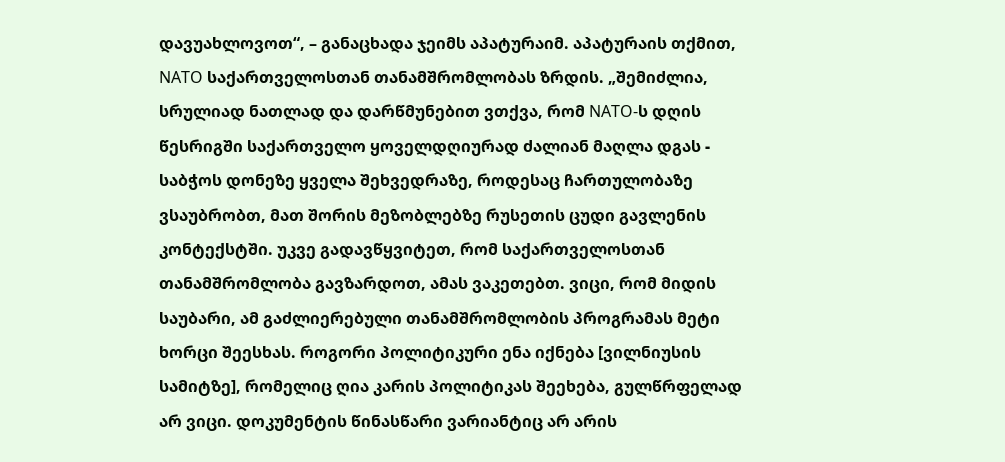დავუახლოვოთ“, – განაცხადა ჯეიმს აპატურაიმ. აპატურაის თქმით, NATO საქართველოსთან თანამშრომლობას ზრდის. „შემიძლია, სრულიად ნათლად და დარწმუნებით ვთქვა, რომ NATO-ს დღის წესრიგში საქართველო ყოველდღიურად ძალიან მაღლა დგას - საბჭოს დონეზე ყველა შეხვედრაზე, როდესაც ჩართულობაზე ვსაუბრობთ, მათ შორის მეზობლებზე რუსეთის ცუდი გავლენის კონტექსტში. უკვე გადავწყვიტეთ, რომ საქართველოსთან თანამშრომლობა გავზარდოთ, ამას ვაკეთებთ. ვიცი, რომ მიდის საუბარი, ამ გაძლიერებული თანამშრომლობის პროგრამას მეტი ხორცი შეესხას. როგორი პოლიტიკური ენა იქნება [ვილნიუსის სამიტზე], რომელიც ღია კარის პოლიტიკას შეეხება, გულწრფელად არ ვიცი. დოკუმენტის წინასწარი ვარიანტიც არ არის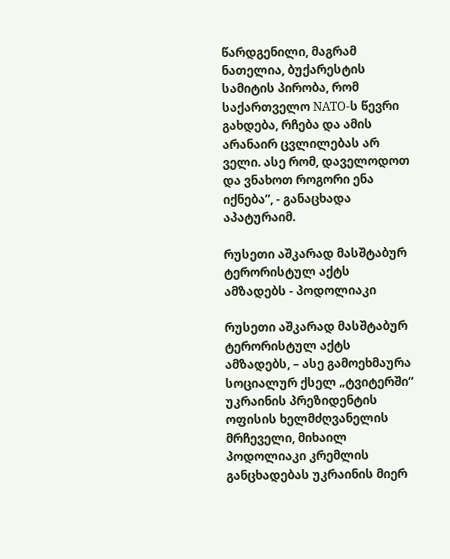წარდგენილი, მაგრამ ნათელია, ბუქარესტის სამიტის პირობა, რომ საქართველო NATO-ს წევრი გახდება, რჩება და ამის არანაირ ცვლილებას არ ველი. ასე რომ, დაველოდოთ და ვნახოთ როგორი ენა იქნება”, - განაცხადა აპატურაიმ.

რუსეთი აშკარად მასშტაბურ ტერორისტულ აქტს ამზადებს - პოდოლიაკი

რუსეთი აშკარად მასშტაბურ ტერორისტულ აქტს ამზადებს, – ასე გამოეხმაურა სოციალურ ქსელ „ტვიტერში“ უკრაინის პრეზიდენტის ოფისის ხელმძღვანელის მრჩეველი, მიხაილ პოდოლიაკი კრემლის განცხადებას უკრაინის მიერ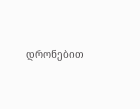დრონებით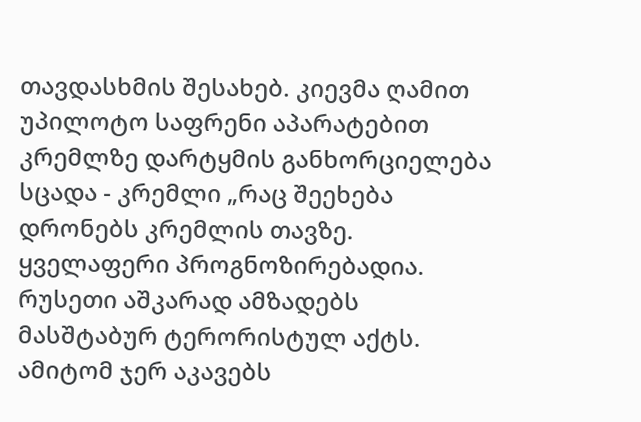თავდასხმის შესახებ. კიევმა ღამით უპილოტო საფრენი აპარატებით კრემლზე დარტყმის განხორციელება სცადა - კრემლი „რაც შეეხება დრონებს კრემლის თავზე. ყველაფერი პროგნოზირებადია. რუსეთი აშკარად ამზადებს მასშტაბურ ტერორისტულ აქტს. ამიტომ ჯერ აკავებს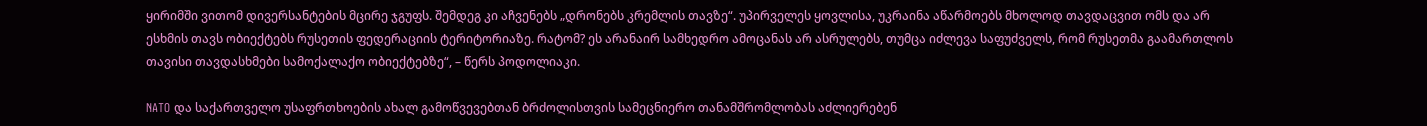ყირიმში ვითომ დივერსანტების მცირე ჯგუფს. შემდეგ კი აჩვენებს „დრონებს კრემლის თავზე“. უპირველეს ყოვლისა, უკრაინა აწარმოებს მხოლოდ თავდაცვით ომს და არ ესხმის თავს ობიექტებს რუსეთის ფედერაციის ტერიტორიაზე. რატომ? ეს არანაირ სამხედრო ამოცანას არ ასრულებს, თუმცა იძლევა საფუძველს, რომ რუსეთმა გაამართლოს თავისი თავდასხმები სამოქალაქო ობიექტებზე“, – წერს პოდოლიაკი.

NATO და საქართველო უსაფრთხოების ახალ გამოწვევებთან ბრძოლისთვის სამეცნიერო თანამშრომლობას აძლიერებენ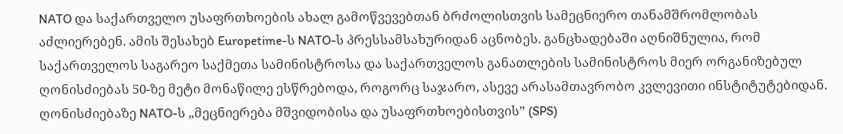NATO და საქართველო უსაფრთხოების ახალ გამოწვევებთან ბრძოლისთვის სამეცნიერო თანამშრომლობას აძლიერებენ. ამის შესახებ Europetime-ს NATO-ს პრესსამსახურიდან აცნობეს. განცხადებაში აღნიშნულია, რომ საქართველოს საგარეო საქმეთა სამინისტროსა და საქართველოს განათლების სამინისტროს მიერ ორგანიზებულ ღონისძიებას 50-ზე მეტი მონაწილე ესწრებოდა, როგორც საჯარო, ასევე არასამთავრობო კვლევითი ინსტიტუტებიდან. ღონისძიებაზე NATO-ს „მეცნიერება მშვიდობისა და უსაფრთხოებისთვის” (SPS)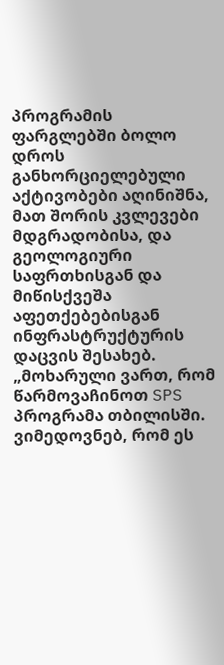პროგრამის ფარგლებში ბოლო დროს განხორციელებული აქტივობები აღინიშნა, მათ შორის კვლევები მდგრადობისა, და გეოლოგიური საფრთხისგან და მიწისქვეშა აფეთქებებისგან ინფრასტრუქტურის დაცვის შესახებ. „მოხარული ვართ, რომ წარმოვაჩინოთ SPS პროგრამა თბილისში. ვიმედოვნებ, რომ ეს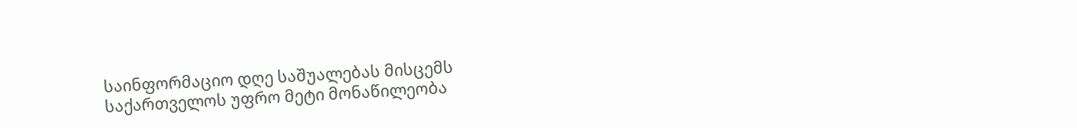საინფორმაციო დღე საშუალებას მისცემს საქართველოს უფრო მეტი მონაწილეობა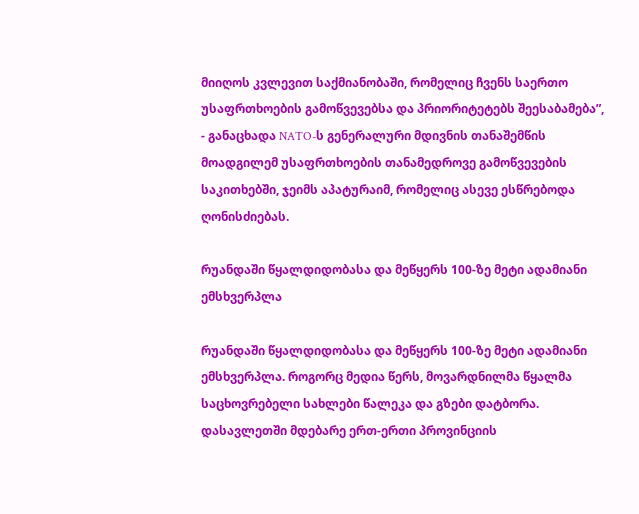მიიღოს კვლევით საქმიანობაში, რომელიც ჩვენს საერთო უსაფრთხოების გამოწვევებსა და პრიორიტეტებს შეესაბამება”, - განაცხადა NATO-ს გენერალური მდივნის თანაშემწის მოადგილემ უსაფრთხოების თანამედროვე გამოწვევების საკითხებში, ჯეიმს აპატურაიმ, რომელიც ასევე ესწრებოდა ღონისძიებას.

რუანდაში წყალდიდობასა და მეწყერს 100-ზე მეტი ადამიანი ემსხვერპლა

რუანდაში წყალდიდობასა და მეწყერს 100-ზე მეტი ადამიანი ემსხვერპლა. როგორც მედია წერს, მოვარდნილმა წყალმა საცხოვრებელი სახლები წალეკა და გზები დატბორა. დასავლეთში მდებარე ერთ-ერთი პროვინციის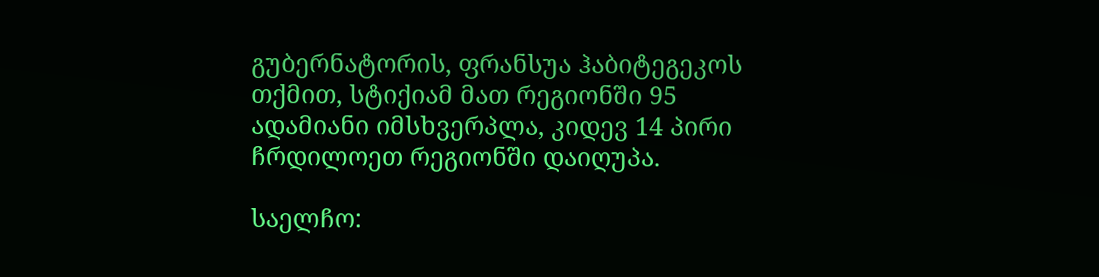გუბერნატორის, ფრანსუა ჰაბიტეგეკოს თქმით, სტიქიამ მათ რეგიონში 95 ადამიანი იმსხვერპლა, კიდევ 14 პირი ჩრდილოეთ რეგიონში დაიღუპა.

საელჩო: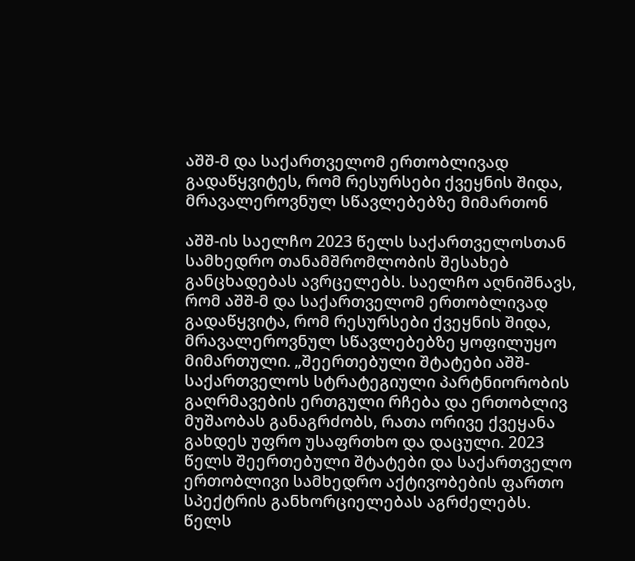აშშ-მ და საქართველომ ერთობლივად გადაწყვიტეს, რომ რესურსები ქვეყნის შიდა, მრავალეროვნულ სწავლებებზე მიმართონ

აშშ-ის საელჩო 2023 წელს საქართველოსთან სამხედრო თანამშრომლობის შესახებ განცხადებას ავრცელებს. საელჩო აღნიშნავს, რომ აშშ-მ და საქართველომ ერთობლივად გადაწყვიტა, რომ რესურსები ქვეყნის შიდა, მრავალეროვნულ სწავლებებზე ყოფილუყო მიმართული. „შეერთებული შტატები აშშ-საქართველოს სტრატეგიული პარტნიორობის გაღრმავების ერთგული რჩება და ერთობლივ მუშაობას განაგრძობს, რათა ორივე ქვეყანა გახდეს უფრო უსაფრთხო და დაცული. 2023 წელს შეერთებული შტატები და საქართველო ერთობლივი სამხედრო აქტივობების ფართო სპექტრის განხორციელებას აგრძელებს. წელს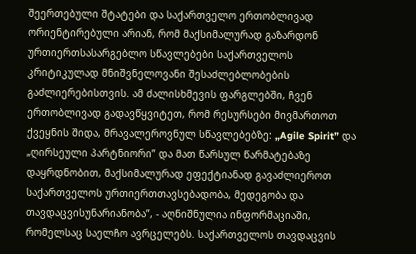შეერთებული შტატები და საქართველო ერთობლივად ორიენტირებული არიან, რომ მაქსიმალურად გაზარდონ ურთიერთსასარგებლო სწავლებები საქართველოს კრიტიკულად მნიშვნელოვანი შესაძლებლობების გაძლიერებისთვის. ამ ძალისხმევის ფარგლებში, ჩვენ ერთობლივად გადავწყვიტეთ, რომ რესურსები მივმართოთ ქვეყნის შიდა, მრავალეროვნულ სწავლებებზე: „Agile Spirit” და „ღირსეული პარტნიორი” და მათ წარსულ წარმატებაზე დაყრდნობით, მაქსიმალურად ეფექტიანად გავაძლიეროთ საქართველოს ურთიერთთავსებადობა, მედეგობა და თავდაცვისუნარიანობა”, - აღნიშნულია ინფორმაციაში, რომელსაც საელჩო ავრცელებს. საქართველოს თავდაცვის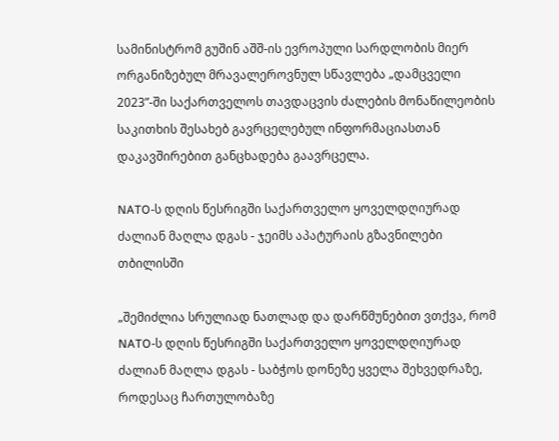სამინისტრომ გუშინ აშშ-ის ევროპული სარდლობის მიერ ორგანიზებულ მრავალეროვნულ სწავლება „დამცველი 2023”-ში საქართველოს თავდაცვის ძალების მონაწილეობის საკითხის შესახებ გავრცელებულ ინფორმაციასთან დაკავშირებით განცხადება გაავრცელა.

NATO-ს დღის წესრიგში საქართველო ყოველდღიურად ძალიან მაღლა დგას - ჯეიმს აპატურაის გზავნილები თბილისში

„შემიძლია სრულიად ნათლად და დარწმუნებით ვთქვა, რომ NATO-ს დღის წესრიგში საქართველო ყოველდღიურად ძალიან მაღლა დგას - საბჭოს დონეზე ყველა შეხვედრაზე, როდესაც ჩართულობაზე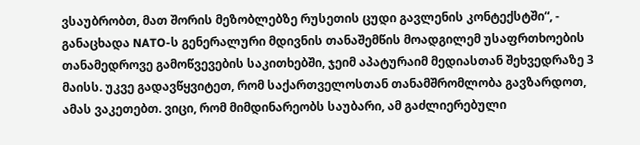ვსაუბრობთ, მათ შორის მეზობლებზე რუსეთის ცუდი გავლენის კონტექსტში“, - განაცხადა NATO-ს გენერალური მდივნის თანაშემწის მოადგილემ უსაფრთხოების თანამედროვე გამოწვევების საკითხებში, ჯეიმ აპატურაიმ მედიასთან შეხვედრაზე 3 მაისს. უკვე გადავწყვიტეთ, რომ საქართველოსთან თანამშრომლობა გავზარდოთ, ამას ვაკეთებთ. ვიცი, რომ მიმდინარეობს საუბარი, ამ გაძლიერებული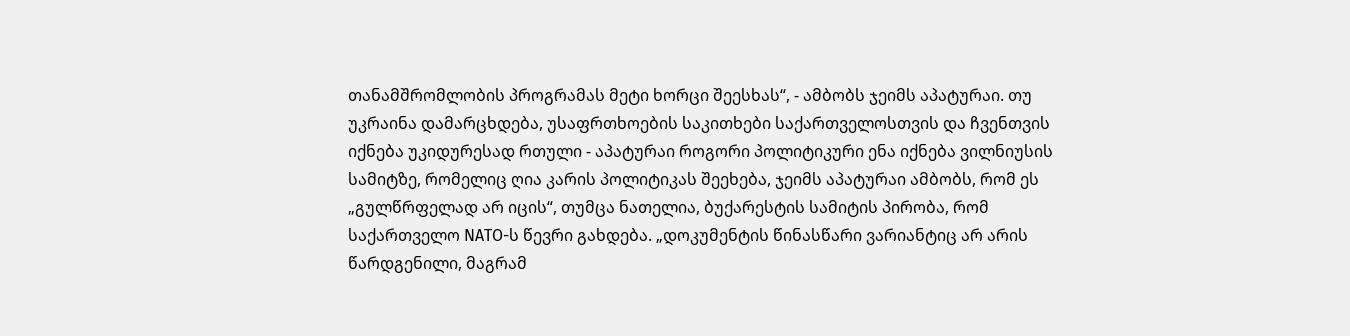თანამშრომლობის პროგრამას მეტი ხორცი შეესხას“, - ამბობს ჯეიმს აპატურაი. თუ უკრაინა დამარცხდება, უსაფრთხოების საკითხები საქართველოსთვის და ჩვენთვის იქნება უკიდურესად რთული - აპატურაი როგორი პოლიტიკური ენა იქნება ვილნიუსის სამიტზე, რომელიც ღია კარის პოლიტიკას შეეხება, ჯეიმს აპატურაი ამბობს, რომ ეს „გულწრფელად არ იცის“, თუმცა ნათელია, ბუქარესტის სამიტის პირობა, რომ საქართველო NATO-ს წევრი გახდება. „დოკუმენტის წინასწარი ვარიანტიც არ არის წარდგენილი, მაგრამ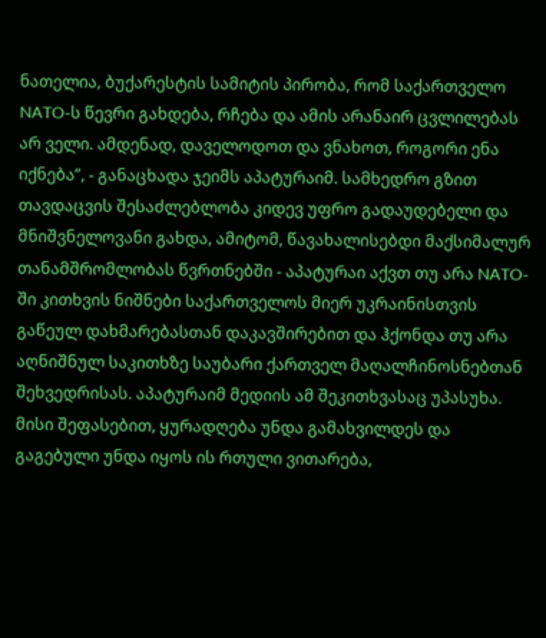ნათელია, ბუქარესტის სამიტის პირობა, რომ საქართველო NATO-ს წევრი გახდება, რჩება და ამის არანაირ ცვლილებას არ ველი. ამდენად, დაველოდოთ და ვნახოთ, როგორი ენა იქნება”, - განაცხადა ჯეიმს აპატურაიმ. სამხედრო გზით თავდაცვის შესაძლებლობა კიდევ უფრო გადაუდებელი და მნიშვნელოვანი გახდა, ამიტომ, წავახალისებდი მაქსიმალურ თანამშრომლობას წვრთნებში - აპატურაი აქვთ თუ არა NATO-ში კითხვის ნიშნები საქართველოს მიერ უკრაინისთვის გაწეულ დახმარებასთან დაკავშირებით და ჰქონდა თუ არა აღნიშნულ საკითხზე საუბარი ქართველ მაღალჩინოსნებთან შეხვედრისას. აპატურაიმ მედიის ამ შეკითხვასაც უპასუხა. მისი შეფასებით, ყურადღება უნდა გამახვილდეს და გაგებული უნდა იყოს ის რთული ვითარება,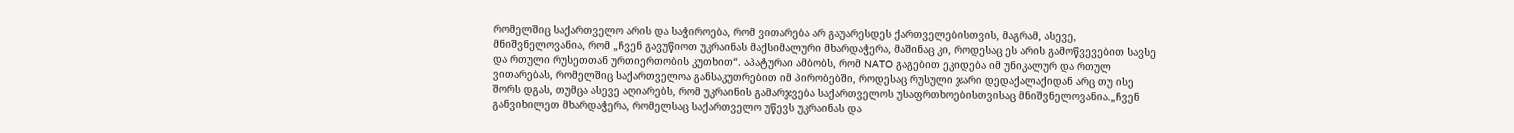რომელშიც საქართველო არის და საჭიროება, რომ ვითარება არ გაუარესდეს ქართველებისთვის, მაგრამ, ასევე, მნიშვნელოვანია, რომ „ჩვენ გავუწიოთ უკრაინას მაქსიმალური მხარდაჭერა, მაშინაც კი, როდესაც ეს არის გამოწვევებით სავსე და რთული რუსეთთან ურთიერთობის კუთხით“. აპატურაი ამბობს, რომ NATO გაგებით ეკიდება იმ უნიკალურ და რთულ ვითარებას, რომელშიც საქართველოა განსაკუთრებით იმ პირობებში, როდესაც რუსული ჯარი დედაქალაქიდან არც თუ ისე შორს დგას, თუმცა ასევე აღიარებს, რომ უკრაინის გამარჯვება საქართველოს უსაფრთხოებისთვისაც მნიშვნელოვანია.„ჩვენ განვიხილეთ მხარდაჭერა, რომელსაც საქართველო უწევს უკრაინას და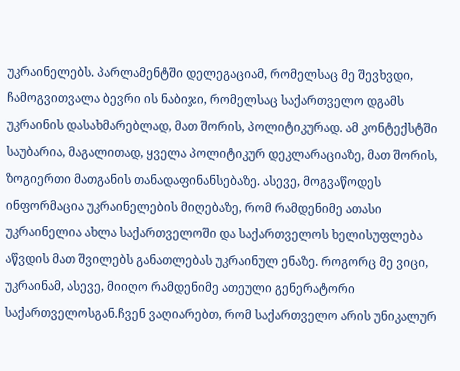უკრაინელებს. პარლამენტში დელეგაციამ, რომელსაც მე შევხვდი, ჩამოგვითვალა ბევრი ის ნაბიჯი, რომელსაც საქართველო დგამს უკრაინის დასახმარებლად, მათ შორის, პოლიტიკურად. ამ კონტექსტში საუბარია, მაგალითად, ყველა პოლიტიკურ დეკლარაციაზე, მათ შორის, ზოგიერთი მათგანის თანადაფინანსებაზე. ასევე, მოგვაწოდეს ინფორმაცია უკრაინელების მიღებაზე, რომ რამდენიმე ათასი უკრაინელია ახლა საქართველოში და საქართველოს ხელისუფლება აწვდის მათ შვილებს განათლებას უკრაინულ ენაზე. როგორც მე ვიცი, უკრაინამ, ასევე, მიიღო რამდენიმე ათეული გენერატორი საქართველოსგან.ჩვენ ვაღიარებთ, რომ საქართველო არის უნიკალურ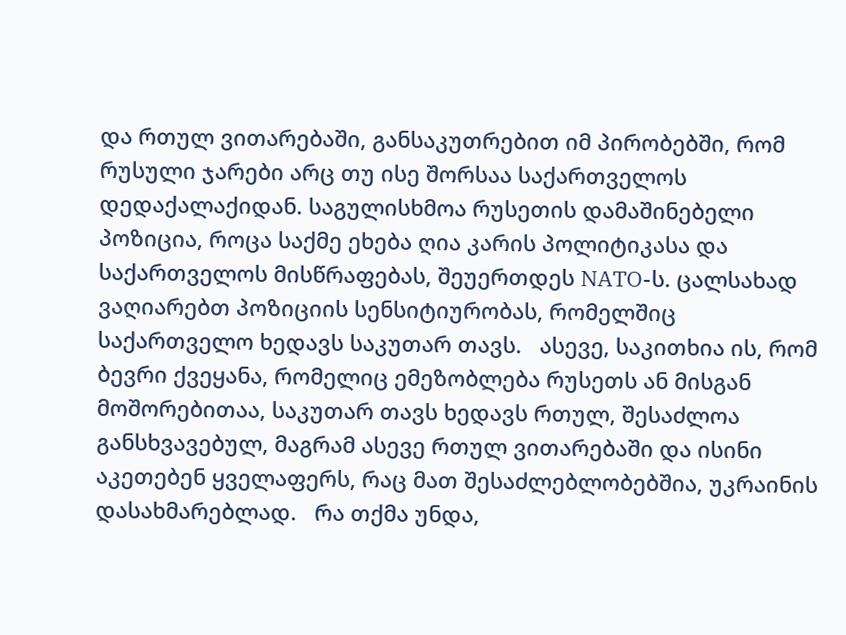და რთულ ვითარებაში, განსაკუთრებით იმ პირობებში, რომ რუსული ჯარები არც თუ ისე შორსაა საქართველოს დედაქალაქიდან. საგულისხმოა რუსეთის დამაშინებელი პოზიცია, როცა საქმე ეხება ღია კარის პოლიტიკასა და საქართველოს მისწრაფებას, შეუერთდეს NATO-ს. ცალსახად ვაღიარებთ პოზიციის სენსიტიურობას, რომელშიც საქართველო ხედავს საკუთარ თავს.   ასევე, საკითხია ის, რომ ბევრი ქვეყანა, რომელიც ემეზობლება რუსეთს ან მისგან მოშორებითაა, საკუთარ თავს ხედავს რთულ, შესაძლოა განსხვავებულ, მაგრამ ასევე რთულ ვითარებაში და ისინი აკეთებენ ყველაფერს, რაც მათ შესაძლებლობებშია, უკრაინის დასახმარებლად.   რა თქმა უნდა,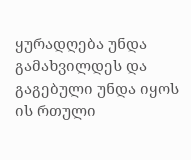ყურადღება უნდა გამახვილდეს და გაგებული უნდა იყოს ის რთული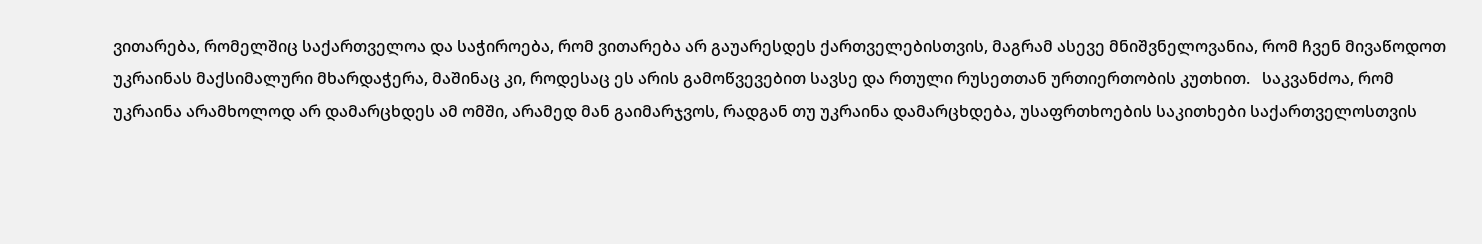ვითარება, რომელშიც საქართველოა და საჭიროება, რომ ვითარება არ გაუარესდეს ქართველებისთვის, მაგრამ ასევე მნიშვნელოვანია, რომ ჩვენ მივაწოდოთ უკრაინას მაქსიმალური მხარდაჭერა, მაშინაც კი, როდესაც ეს არის გამოწვევებით სავსე და რთული რუსეთთან ურთიერთობის კუთხით.   საკვანძოა, რომ უკრაინა არამხოლოდ არ დამარცხდეს ამ ომში, არამედ მან გაიმარჯვოს, რადგან თუ უკრაინა დამარცხდება, უსაფრთხოების საკითხები საქართველოსთვის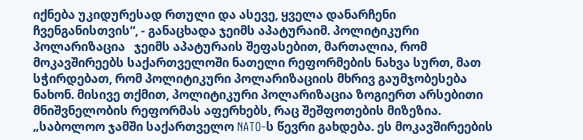იქნება უკიდურესად რთული და ასევე, ყველა დანარჩენი ჩვენგანისთვის“, - განაცხადა ჯეიმს აპატურაიმ. პოლიტიკური პოლარიზაცია   ჯეიმს აპატურაის შეფასებით, მართალია, რომ მოკავშირეებს საქართველოში ნათელი რეფორმების ნახვა სურთ, მათ სჭირდებათ, რომ პოლიტიკური პოლარიზაციის მხრივ გაუმჯობესება ნახონ. მისივე თქმით, პოლიტიკური პოლარიზაცია ზოგიერთ არსებითი მნიშვნელობის რეფორმას აფერხებს, რაც შეშფოთების მიზეზია. „საბოლოო ჯამში საქართველო NATO-ს წევრი გახდება. ეს მოკავშირეების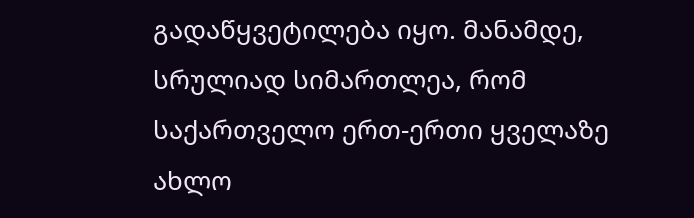გადაწყვეტილება იყო. მანამდე, სრულიად სიმართლეა, რომ საქართველო ერთ-ერთი ყველაზე ახლო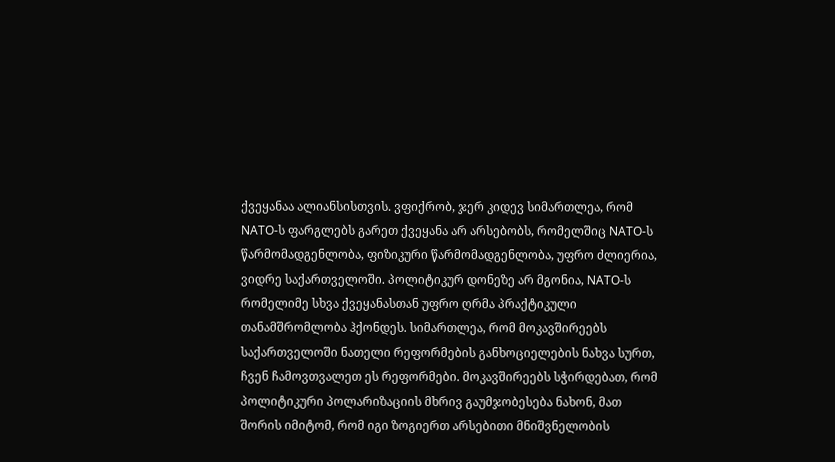ქვეყანაა ალიანსისთვის. ვფიქრობ, ჯერ კიდევ სიმართლეა, რომ NATO-ს ფარგლებს გარეთ ქვეყანა არ არსებობს, რომელშიც NATO-ს წარმომადგენლობა, ფიზიკური წარმომადგენლობა, უფრო ძლიერია, ვიდრე საქართველოში. პოლიტიკურ დონეზე არ მგონია, NATO-ს რომელიმე სხვა ქვეყანასთან უფრო ღრმა პრაქტიკული თანამშრომლობა ჰქონდეს. სიმართლეა, რომ მოკავშირეებს საქართველოში ნათელი რეფორმების განხოციელების ნახვა სურთ, ჩვენ ჩამოვთვალეთ ეს რეფორმები. მოკავშირეებს სჭირდებათ, რომ პოლიტიკური პოლარიზაციის მხრივ გაუმჯობესება ნახონ, მათ შორის იმიტომ, რომ იგი ზოგიერთ არსებითი მნიშვნელობის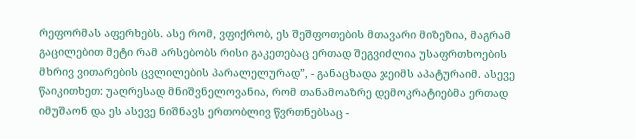რეფორმას აფერხებს. ასე რომ, ვფიქრობ, ეს შეშფოთების მთავარი მიზეზია, მაგრამ გაცილებით მეტი რამ არსებობს რისი გაკეთებაც ერთად შეგვიძლია უსაფრთხოების მხრივ ვითარების ცვლილების პარალელურად”, - განაცხადა ჯეიმს აპატურაიმ. ასევე წაიკითხეთ: უაღრესად მნიშვნელოვანია, რომ თანამოაზრე დემოკრატიებმა ერთად იმუშაონ და ეს ასევე ნიშნავს ერთობლივ წვრთნებსაც -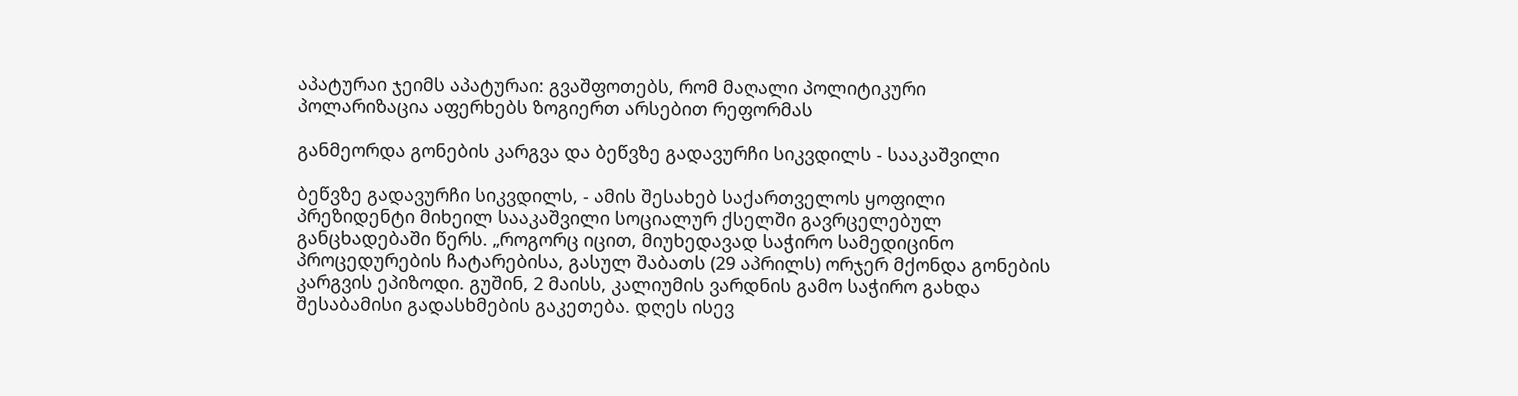აპატურაი ჯეიმს აპატურაი: გვაშფოთებს, რომ მაღალი პოლიტიკური პოლარიზაცია აფერხებს ზოგიერთ არსებით რეფორმას

განმეორდა გონების კარგვა და ბეწვზე გადავურჩი სიკვდილს - სააკაშვილი

ბეწვზე გადავურჩი სიკვდილს, - ამის შესახებ საქართველოს ყოფილი პრეზიდენტი მიხეილ სააკაშვილი სოციალურ ქსელში გავრცელებულ განცხადებაში წერს. „როგორც იცით, მიუხედავად საჭირო სამედიცინო პროცედურების ჩატარებისა, გასულ შაბათს (29 აპრილს) ორჯერ მქონდა გონების კარგვის ეპიზოდი. გუშინ, 2 მაისს, კალიუმის ვარდნის გამო საჭირო გახდა შესაბამისი გადასხმების გაკეთება. დღეს ისევ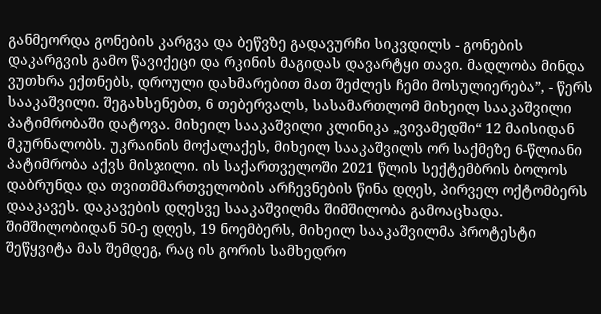განმეორდა გონების კარგვა და ბეწვზე გადავურჩი სიკვდილს - გონების დაკარგვის გამო წავიქეცი და რკინის მაგიდას დავარტყი თავი. მადლობა მინდა ვუთხრა ექთნებს, დროული დახმარებით მათ შეძლეს ჩემი მოსულიერება”, - წერს სააკაშვილი. შეგახსენებთ, 6 თებერვალს, სასამართლომ მიხეილ სააკაშვილი პატიმრობაში დატოვა. მიხეილ სააკაშვილი კლინიკა „ვივამედში“ 12 მაისიდან მკურნალობს. უკრაინის მოქალაქეს, მიხეილ სააკაშვილს ორ საქმეზე 6-წლიანი პატიმრობა აქვს მისჯილი. ის საქართველოში 2021 წლის სექტემბრის ბოლოს დაბრუნდა და თვითმმართველობის არჩევნების წინა დღეს, პირველ ოქტომბერს დააკავეს. დაკავების დღესვე სააკაშვილმა შიმშილობა გამოაცხადა. შიმშილობიდან 50-ე დღეს, 19 ნოემბერს, მიხეილ სააკაშვილმა პროტესტი შეწყვიტა მას შემდეგ, რაც ის გორის სამხედრო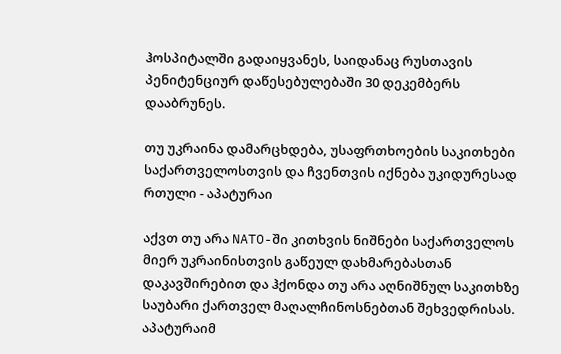ჰოსპიტალში გადაიყვანეს, საიდანაც რუსთავის პენიტენციურ დაწესებულებაში 30 დეკემბერს დააბრუნეს.

თუ უკრაინა დამარცხდება, უსაფრთხოების საკითხები საქართველოსთვის და ჩვენთვის იქნება უკიდურესად რთული - აპატურაი

აქვთ თუ არა NATO-ში კითხვის ნიშნები საქართველოს მიერ უკრაინისთვის გაწეულ დახმარებასთან დაკავშირებით და ჰქონდა თუ არა აღნიშნულ საკითხზე საუბარი ქართველ მაღალჩინოსნებთან შეხვედრისას. აპატურაიმ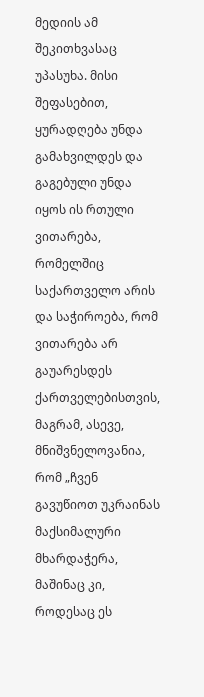მედიის ამ შეკითხვასაც უპასუხა. მისი შეფასებით, ყურადღება უნდა გამახვილდეს და გაგებული უნდა იყოს ის რთული ვითარება, რომელშიც საქართველო არის და საჭიროება, რომ ვითარება არ გაუარესდეს ქართველებისთვის, მაგრამ, ასევე, მნიშვნელოვანია, რომ „ჩვენ გავუწიოთ უკრაინას მაქსიმალური მხარდაჭერა, მაშინაც კი, როდესაც ეს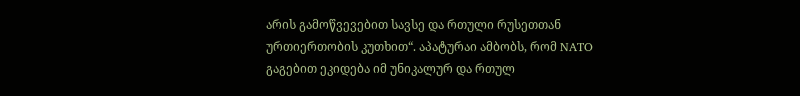არის გამოწვევებით სავსე და რთული რუსეთთან ურთიერთობის კუთხით“. აპატურაი ამბობს, რომ NATO გაგებით ეკიდება იმ უნიკალურ და რთულ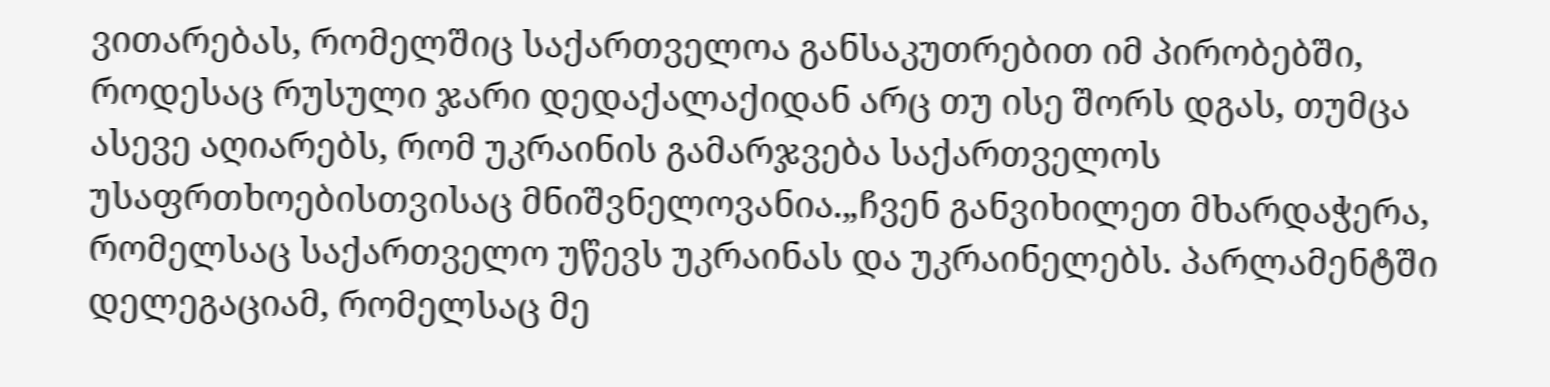ვითარებას, რომელშიც საქართველოა განსაკუთრებით იმ პირობებში, როდესაც რუსული ჯარი დედაქალაქიდან არც თუ ისე შორს დგას, თუმცა ასევე აღიარებს, რომ უკრაინის გამარჯვება საქართველოს უსაფრთხოებისთვისაც მნიშვნელოვანია.„ჩვენ განვიხილეთ მხარდაჭერა, რომელსაც საქართველო უწევს უკრაინას და უკრაინელებს. პარლამენტში დელეგაციამ, რომელსაც მე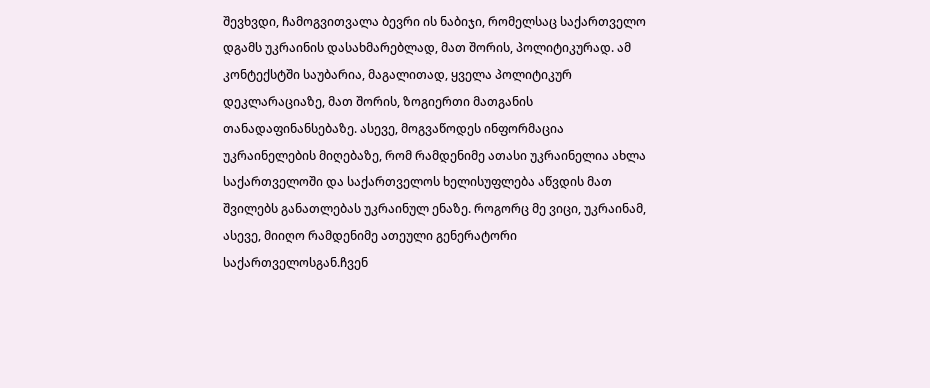შევხვდი, ჩამოგვითვალა ბევრი ის ნაბიჯი, რომელსაც საქართველო დგამს უკრაინის დასახმარებლად, მათ შორის, პოლიტიკურად. ამ კონტექსტში საუბარია, მაგალითად, ყველა პოლიტიკურ დეკლარაციაზე, მათ შორის, ზოგიერთი მათგანის თანადაფინანსებაზე. ასევე, მოგვაწოდეს ინფორმაცია უკრაინელების მიღებაზე, რომ რამდენიმე ათასი უკრაინელია ახლა საქართველოში და საქართველოს ხელისუფლება აწვდის მათ შვილებს განათლებას უკრაინულ ენაზე. როგორც მე ვიცი, უკრაინამ, ასევე, მიიღო რამდენიმე ათეული გენერატორი საქართველოსგან.ჩვენ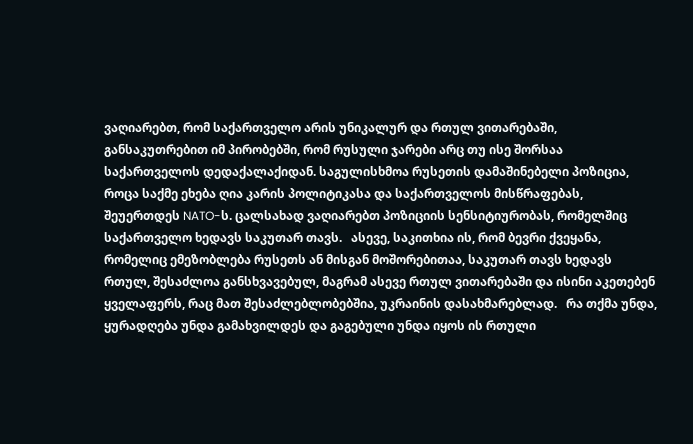ვაღიარებთ, რომ საქართველო არის უნიკალურ და რთულ ვითარებაში, განსაკუთრებით იმ პირობებში, რომ რუსული ჯარები არც თუ ისე შორსაა საქართველოს დედაქალაქიდან. საგულისხმოა რუსეთის დამაშინებელი პოზიცია, როცა საქმე ეხება ღია კარის პოლიტიკასა და საქართველოს მისწრაფებას, შეუერთდეს NATO-ს. ცალსახად ვაღიარებთ პოზიციის სენსიტიურობას, რომელშიც საქართველო ხედავს საკუთარ თავს.   ასევე, საკითხია ის, რომ ბევრი ქვეყანა, რომელიც ემეზობლება რუსეთს ან მისგან მოშორებითაა, საკუთარ თავს ხედავს რთულ, შესაძლოა განსხვავებულ, მაგრამ ასევე რთულ ვითარებაში და ისინი აკეთებენ ყველაფერს, რაც მათ შესაძლებლობებშია, უკრაინის დასახმარებლად.   რა თქმა უნდა, ყურადღება უნდა გამახვილდეს და გაგებული უნდა იყოს ის რთული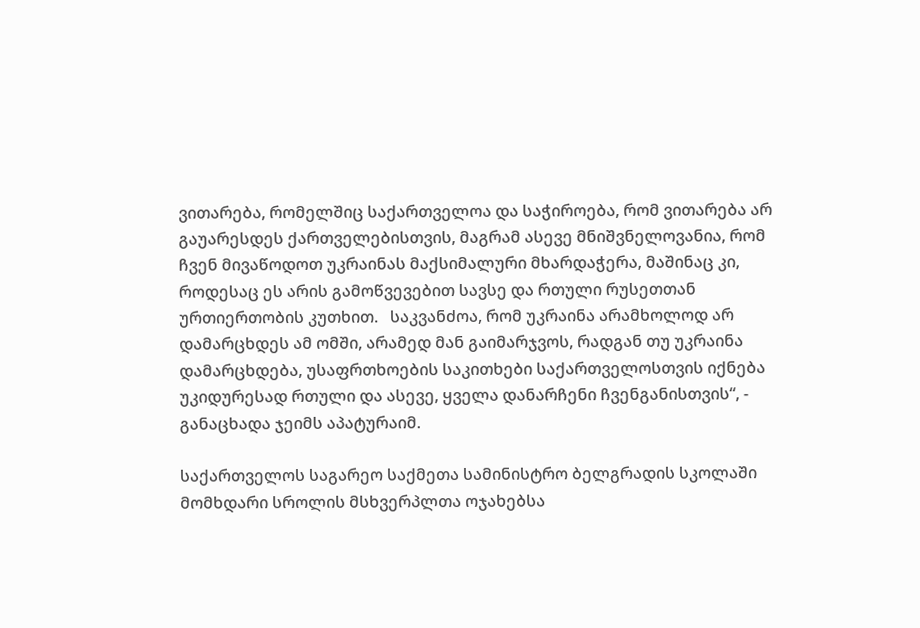ვითარება, რომელშიც საქართველოა და საჭიროება, რომ ვითარება არ გაუარესდეს ქართველებისთვის, მაგრამ ასევე მნიშვნელოვანია, რომ ჩვენ მივაწოდოთ უკრაინას მაქსიმალური მხარდაჭერა, მაშინაც კი, როდესაც ეს არის გამოწვევებით სავსე და რთული რუსეთთან ურთიერთობის კუთხით.   საკვანძოა, რომ უკრაინა არამხოლოდ არ დამარცხდეს ამ ომში, არამედ მან გაიმარჯვოს, რადგან თუ უკრაინა დამარცხდება, უსაფრთხოების საკითხები საქართველოსთვის იქნება უკიდურესად რთული და ასევე, ყველა დანარჩენი ჩვენგანისთვის“, - განაცხადა ჯეიმს აპატურაიმ.

საქართველოს საგარეო საქმეთა სამინისტრო ბელგრადის სკოლაში მომხდარი სროლის მსხვერპლთა ოჯახებსა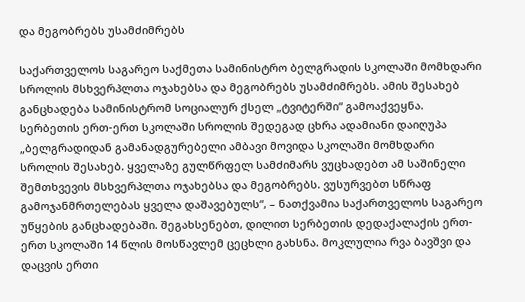და მეგობრებს უსამძიმრებს

საქართველოს საგარეო საქმეთა სამინისტრო ბელგრადის სკოლაში მომხდარი სროლის მსხვერპლთა ოჯახებსა და მეგობრებს უსამძიმრებს. ამის შესახებ განცხადება სამინისტრომ სოციალურ ქსელ „ტვიტერში“ გამოაქვეყნა.  სერბეთის ერთ-ერთ სკოლაში სროლის შედეგად ცხრა ადამიანი დაიღუპა „ბელგრადიდან გამანადგურებელი ამბავი მოვიდა სკოლაში მომხდარი სროლის შესახებ. ყველაზე გულწრფელ სამძიმარს ვუცხადებთ ამ საშინელი შემთხვევის მსხვერპლთა ოჯახებსა და მეგობრებს. ვუსურვებთ სწრაფ გამოჯანმრთელებას ყველა დაშავებულს“, – ნათქვამია საქართველოს საგარეო უწყების განცხადებაში. შეგახსენებთ, დილით სერბეთის დედაქალაქის ერთ-ერთ სკოლაში 14 წლის მოსწავლემ ცეცხლი გახსნა. მოკლულია რვა ბავშვი და დაცვის ერთი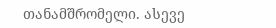თანამშრომელი. ასევე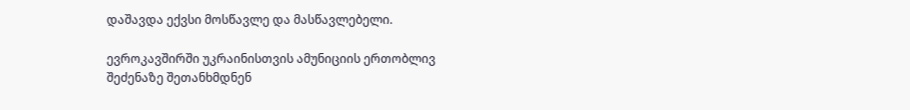დაშავდა ექვსი მოსწავლე და მასწავლებელი.

ევროკავშირში უკრაინისთვის ამუნიციის ერთობლივ შეძენაზე შეთანხმდნენ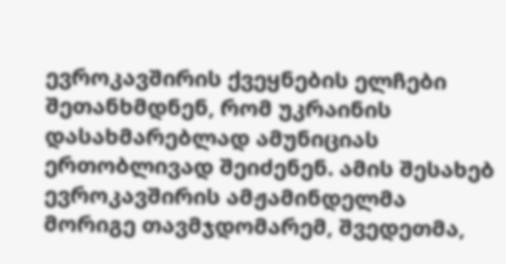ევროკავშირის ქვეყნების ელჩები შეთანხმდნენ, რომ უკრაინის დასახმარებლად ამუნიციას ერთობლივად შეიძენენ. ამის შესახებ ევროკავშირის ამჟამინდელმა მორიგე თავმჯდომარემ, შვედეთმა,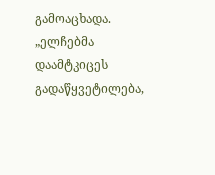გამოაცხადა. „ელჩებმა დაამტკიცეს გადაწყვეტილება,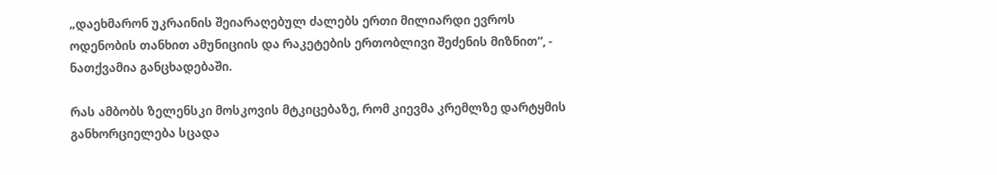„დაეხმარონ უკრაინის შეიარაღებულ ძალებს ერთი მილიარდი ევროს ოდენობის თანხით ამუნიციის და რაკეტების ერთობლივი შეძენის მიზნით“, - ნათქვამია განცხადებაში.

რას ამბობს ზელენსკი მოსკოვის მტკიცებაზე, რომ კიევმა კრემლზე დარტყმის განხორციელება სცადა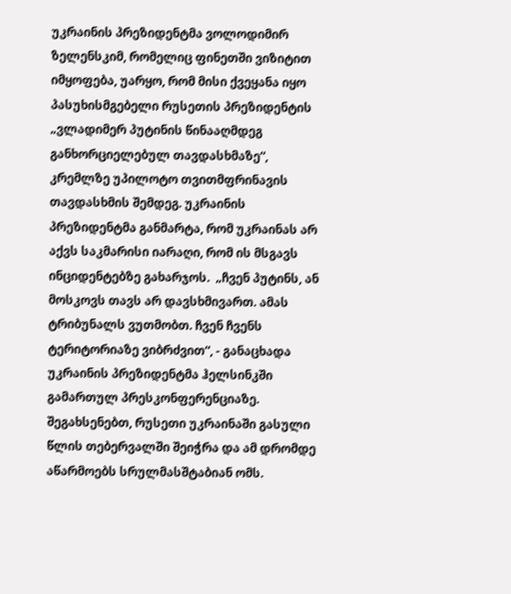უკრაინის პრეზიდენტმა ვოლოდიმირ ზელენსკიმ, რომელიც ფინეთში ვიზიტით იმყოფება, უარყო, რომ მისი ქვეყანა იყო პასუხისმგებელი რუსეთის პრეზიდენტის „ვლადიმერ პუტინის წინააღმდეგ განხორციელებულ თავდასხმაზე“, კრემლზე უპილოტო თვითმფრინავის  თავდასხმის შემდეგ. უკრაინის პრეზიდენტმა განმარტა, რომ უკრაინას არ აქვს საკმარისი იარაღი, რომ ის მსგავს ინციდენტებზე გახარჯოს.  „ჩვენ პუტინს, ან მოსკოვს თავს არ დავსხმივართ. ამას ტრიბუნალს ვუთმობთ. ჩვენ ჩვენს ტერიტორიაზე ვიბრძვით“, - განაცხადა უკრაინის პრეზიდენტმა ჰელსინკში გამართულ პრესკონფერენციაზე. შეგახსენებთ, რუსეთი უკრაინაში გასული წლის თებერვალში შეიჭრა და ამ დრომდე აწარმოებს სრულმასშტაბიან ომს.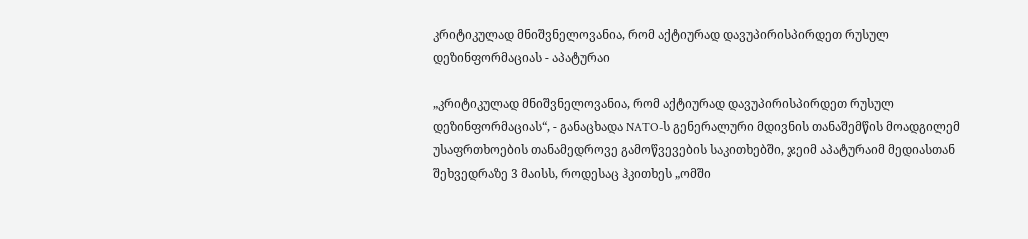კრიტიკულად მნიშვნელოვანია, რომ აქტიურად დავუპირისპირდეთ რუსულ დეზინფორმაციას - აპატურაი

„კრიტიკულად მნიშვნელოვანია, რომ აქტიურად დავუპირისპირდეთ რუსულ დეზინფორმაციას“, - განაცხადა NATO-ს გენერალური მდივნის თანაშემწის მოადგილემ უსაფრთხოების თანამედროვე გამოწვევების საკითხებში, ჯეიმ აპატურაიმ მედიასთან შეხვედრაზე 3 მაისს, როდესაც ჰკითხეს „ომში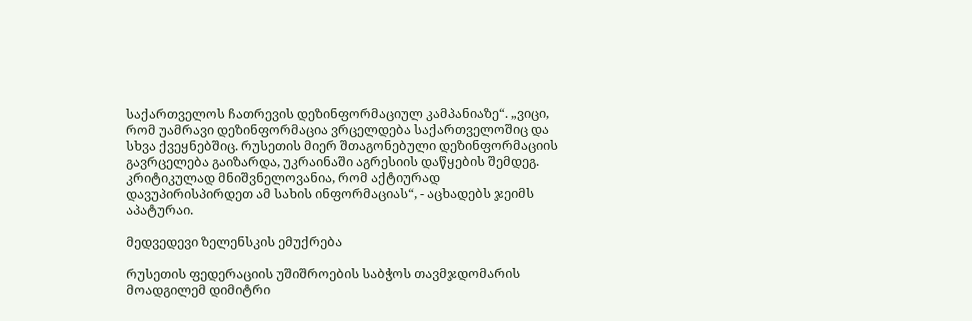საქართველოს ჩათრევის დეზინფორმაციულ კამპანიაზე“. „ვიცი, რომ უამრავი დეზინფორმაცია ვრცელდება საქართველოშიც და სხვა ქვეყნებშიც. რუსეთის მიერ შთაგონებული დეზინფორმაციის გავრცელება გაიზარდა, უკრაინაში აგრესიის დაწყების შემდეგ. კრიტიკულად მნიშვნელოვანია, რომ აქტიურად დავუპირისპირდეთ ამ სახის ინფორმაციას“, - აცხადებს ჯეიმს აპატურაი.

მედვედევი ზელენსკის ემუქრება

რუსეთის ფედერაციის უშიშროების საბჭოს თავმჯდომარის მოადგილემ დიმიტრი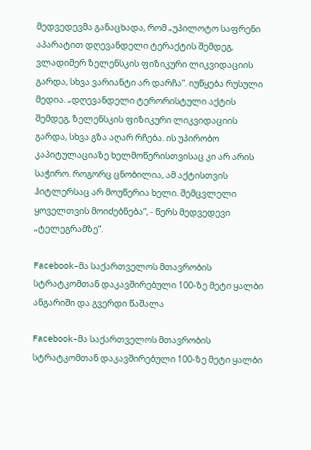მედვედევმა განაცხადა, რომ „უპილოტო საფრენი აპარატით დღევანდელი ტერაქტის შემდეგ, ვლადიმერ ზელენსკის ფიზიკური ლიკვიდაციის გარდა, სხვა ვარიანტი არ დარჩა“. იუწყება რუსული მედია. „დღევანდელი ტერორისტული აქტის შემდეგ, ზელენსკის ფიზიკური ლიკვიდაციის გარდა, სხვა გზა აღარ რჩება. ის უპირობო კაპიტულაციაზე ხელმოწერისთვისაც კი არ არის საჭირო. როგორც ცნობილია, ამ აქტისთვის ჰიტლერსაც არ მოუწერია ხელი. შემცვლელი ყოველთვის მოიძებნება“, - წერს მედვედევი „ტელეგრამზე“.

Facebook-მა საქართველოს მთავრობის სტრატკომთან დაკავშირებული 100-ზე მეტი ყალბი ანგარიში და გვერდი წაშალა

Facebook-მა საქართველოს მთავრობის სტრატკომთან დაკავშირებული 100-ზე მეტი ყალბი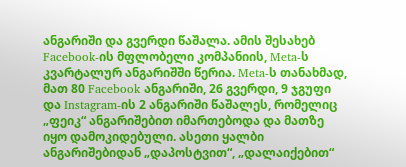ანგარიში და გვერდი წაშალა. ამის შესახებ Facebook-ის მფლობელი კომპანიის, Meta-ს კვარტალურ ანგარიშში წერია. Meta-ს თანახმად, მათ 80 Facebook ანგარიში, 26 გვერდი, 9 ჯგუფი და Instagram-ის 2 ანგარიში წაშალეს, რომელიც „ფეიკ“ ანგარიშებით იმართებოდა და მათზე იყო დამოკიდებული. ასეთი ყალბი ანგარიშებიდან „დაპოსტვით“, „დალაიქებით“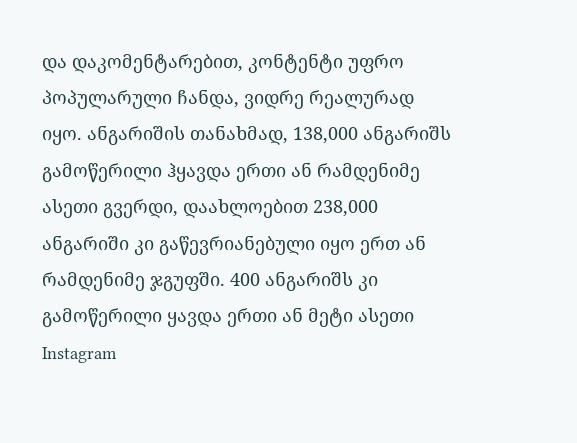და დაკომენტარებით, კონტენტი უფრო პოპულარული ჩანდა, ვიდრე რეალურად იყო. ანგარიშის თანახმად, 138,000 ანგარიშს გამოწერილი ჰყავდა ერთი ან რამდენიმე ასეთი გვერდი, დაახლოებით 238,000 ანგარიში კი გაწევრიანებული იყო ერთ ან რამდენიმე ჯგუფში. 400 ანგარიშს კი გამოწერილი ყავდა ერთი ან მეტი ასეთი Instagram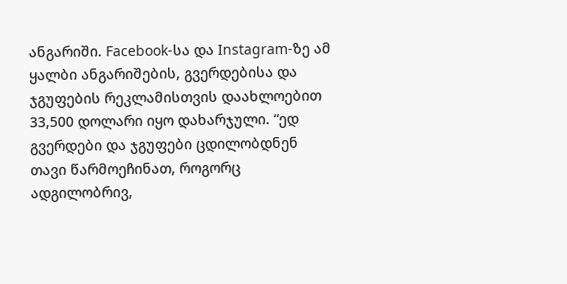ანგარიში. Facebook-სა და Instagram-ზე ამ ყალბი ანგარიშების, გვერდებისა და ჯგუფების რეკლამისთვის დაახლოებით 33,500 დოლარი იყო დახარჯული. “ედ გვერდები და ჯგუფები ცდილობდნენ თავი წარმოეჩინათ, როგორც ადგილობრივ,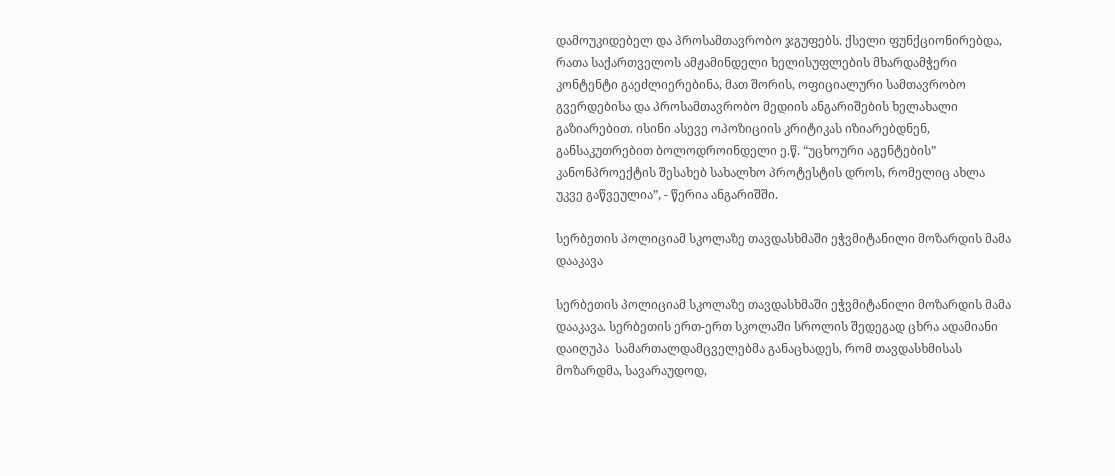დამოუკიდებელ და პროსამთავრობო ჯგუფებს. ქსელი ფუნქციონირებდა, რათა საქართველოს ამჟამინდელი ხელისუფლების მხარდამჭერი კონტენტი გაეძლიერებინა, მათ შორის, ოფიციალური სამთავრობო გვერდებისა და პროსამთავრობო მედიის ანგარიშების ხელახალი გაზიარებით. ისინი ასევე ოპოზიციის კრიტიკას იზიარებდნენ, განსაკუთრებით ბოლოდროინდელი ე.წ. “უცხოური აგენტების” კანონპროექტის შესახებ სახალხო პროტესტის დროს, რომელიც ახლა უკვე გაწვეულია”, - წერია ანგარიშში.

სერბეთის პოლიციამ სკოლაზე თავდასხმაში ეჭვმიტანილი მოზარდის მამა დააკავა

სერბეთის პოლიციამ სკოლაზე თავდასხმაში ეჭვმიტანილი მოზარდის მამა დააკავა. სერბეთის ერთ-ერთ სკოლაში სროლის შედეგად ცხრა ადამიანი დაიღუპა  სამართალდამცველებმა განაცხადეს, რომ თავდასხმისას მოზარდმა, სავარაუდოდ,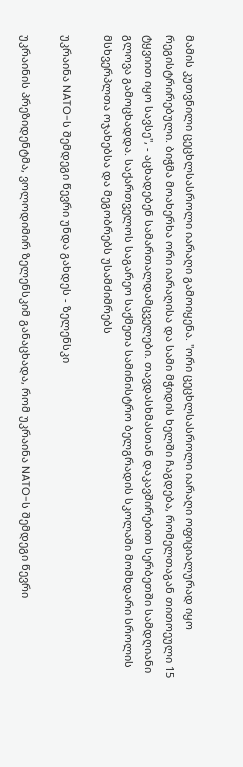მამის კუთვნილი ცეცხლსასროლი იარაღი გამოიყენა. "ორი ცეცხლსასროლი იარაღი ოფიციალურად იყო რეგისტრირებული. ბიჭმა მოახერხა ორი იარაღისა და სამი მჭიდის ხელში ჩაგდება, რომელთაგან თითოეული 15 ტყვიით იყო სავსე", - აცხადებენ სამართალდამცველები. თავდასხმასთან დაკავშირებით სერბეთში სამდღიანი გლოვა გამოცხადდა. საქართველოს საგარეო საქმეთა სამინისტრო ბელგრადის სკოლაში მომხდარი სროლის მსხვერპლთა ოჯახებსა და მეგობრებს უსამძიმრებს

უკრაინა NATO-ს შემდეგი წევრი უნდა გახდეს - ზელენსკი

უკრაინის პრეზიდენტმა, ვოლოდიმირ ზელენსკიმ განაცხადა, რომ უკრაინა NATO-ს შემდეგი წევრი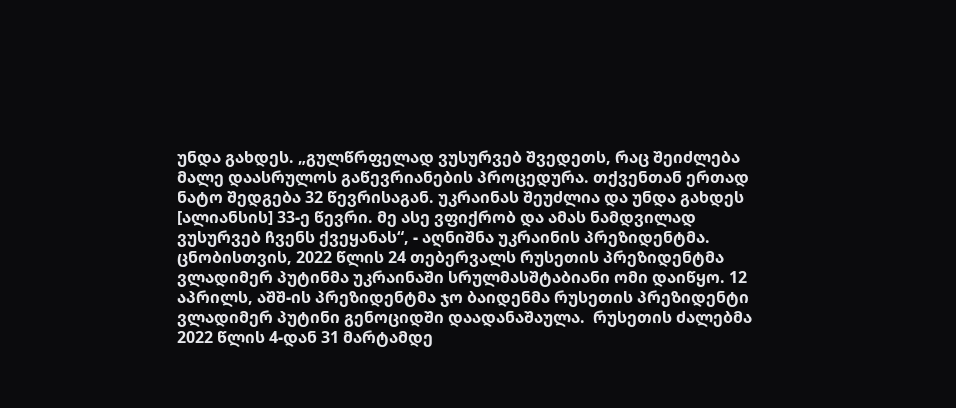უნდა გახდეს. „გულწრფელად ვუსურვებ შვედეთს, რაც შეიძლება მალე დაასრულოს გაწევრიანების პროცედურა. თქვენთან ერთად ნატო შედგება 32 წევრისაგან. უკრაინას შეუძლია და უნდა გახდეს [ალიანსის] 33-ე წევრი. მე ასე ვფიქრობ და ამას ნამდვილად ვუსურვებ ჩვენს ქვეყანას“, - აღნიშნა უკრაინის პრეზიდენტმა. ცნობისთვის, 2022 წლის 24 თებერვალს რუსეთის პრეზიდენტმა ვლადიმერ პუტინმა უკრაინაში სრულმასშტაბიანი ომი დაიწყო. 12 აპრილს, აშშ-ის პრეზიდენტმა ჯო ბაიდენმა რუსეთის პრეზიდენტი ვლადიმერ პუტინი გენოციდში დაადანაშაულა.  რუსეთის ძალებმა 2022 წლის 4-დან 31 მარტამდე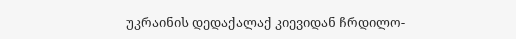უკრაინის დედაქალაქ კიევიდან ჩრდილო-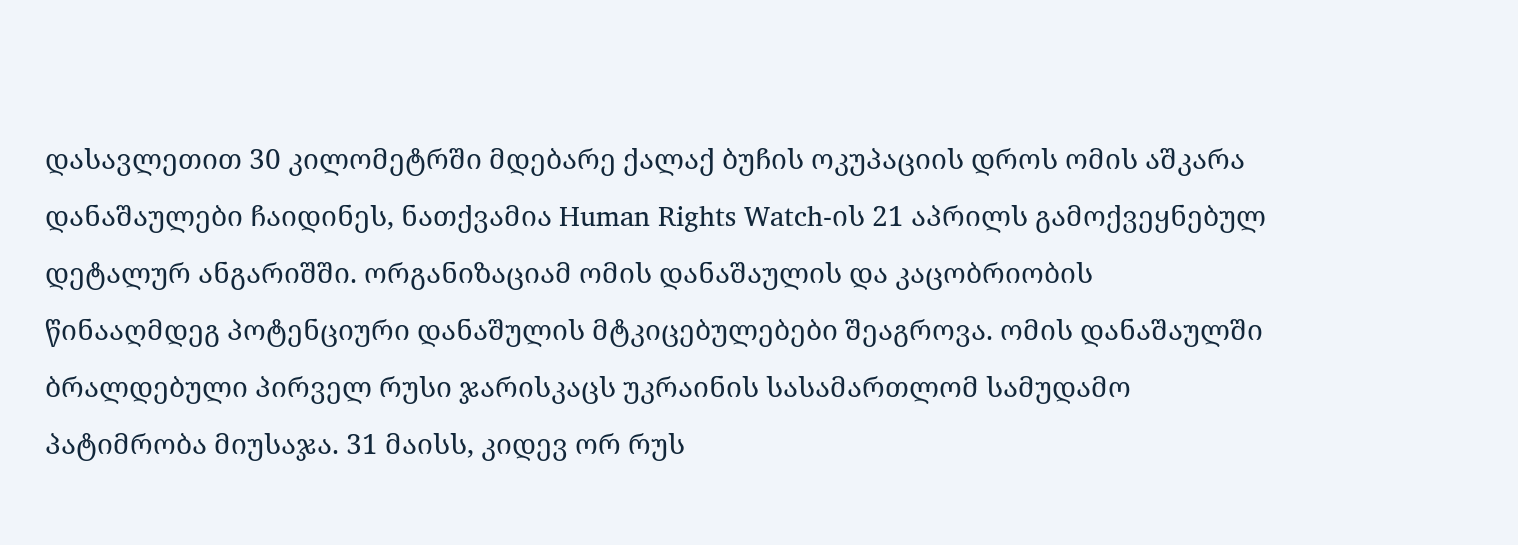დასავლეთით 30 კილომეტრში მდებარე ქალაქ ბუჩის ოკუპაციის დროს ომის აშკარა დანაშაულები ჩაიდინეს, ნათქვამია Human Rights Watch-ის 21 აპრილს გამოქვეყნებულ დეტალურ ანგარიშში. ორგანიზაციამ ომის დანაშაულის და კაცობრიობის წინააღმდეგ პოტენციური დანაშულის მტკიცებულებები შეაგროვა. ომის დანაშაულში ბრალდებული პირველ რუსი ჯარისკაცს უკრაინის სასამართლომ სამუდამო პატიმრობა მიუსაჯა. 31 მაისს, კიდევ ორ რუს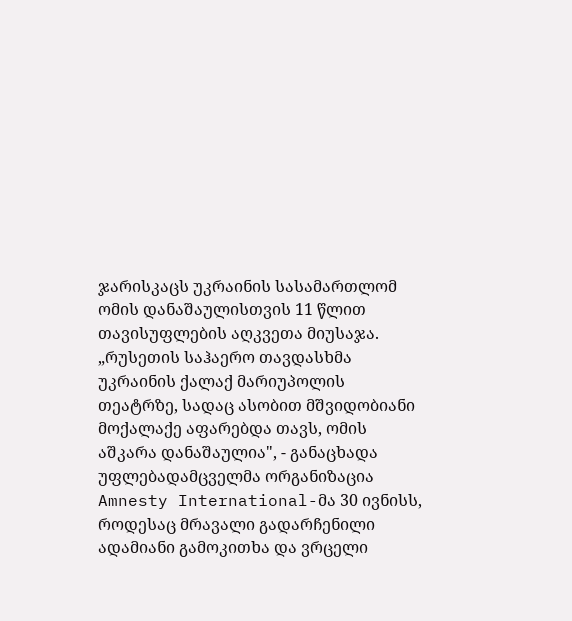ჯარისკაცს უკრაინის სასამართლომ ომის დანაშაულისთვის 11 წლით თავისუფლების აღკვეთა მიუსაჯა. „რუსეთის საჰაერო თავდასხმა უკრაინის ქალაქ მარიუპოლის თეატრზე, სადაც ასობით მშვიდობიანი მოქალაქე აფარებდა თავს, ომის აშკარა დანაშაულია", - განაცხადა უფლებადამცველმა ორგანიზაცია Amnesty International-მა 30 ივნისს, როდესაც მრავალი გადარჩენილი ადამიანი გამოკითხა და ვრცელი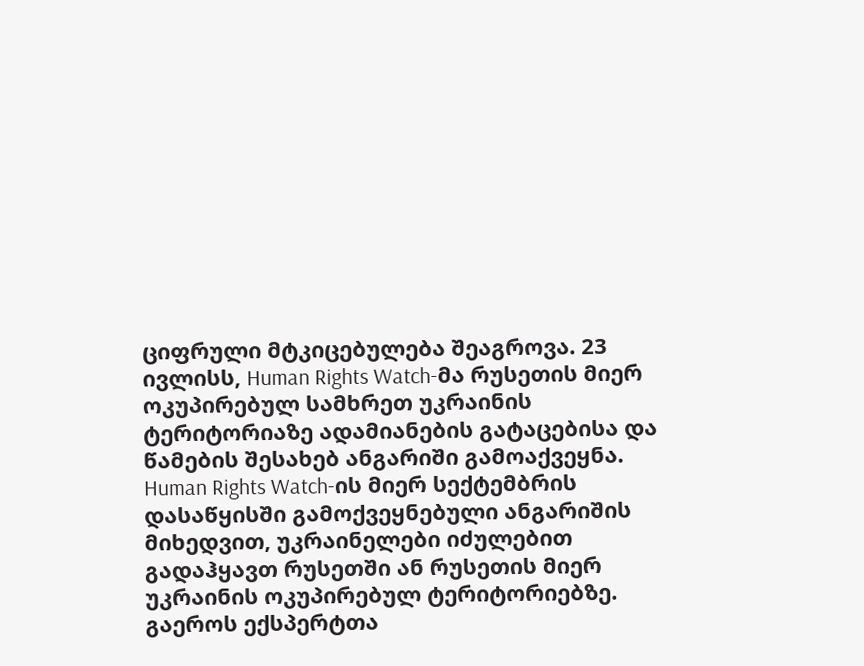ციფრული მტკიცებულება შეაგროვა. 23 ივლისს, Human Rights Watch-მა რუსეთის მიერ ოკუპირებულ სამხრეთ უკრაინის ტერიტორიაზე ადამიანების გატაცებისა და წამების შესახებ ანგარიში გამოაქვეყნა. Human Rights Watch-ის მიერ სექტემბრის დასაწყისში გამოქვეყნებული ანგარიშის მიხედვით, უკრაინელები იძულებით გადაჰყავთ რუსეთში ან რუსეთის მიერ უკრაინის ოკუპირებულ ტერიტორიებზე. გაეროს ექსპერტთა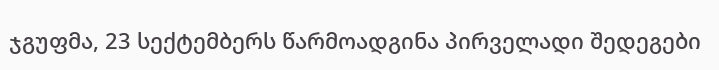ჯგუფმა, 23 სექტემბერს წარმოადგინა პირველადი შედეგები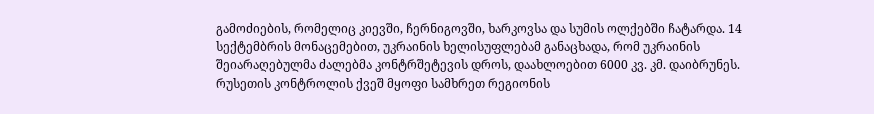გამოძიების, რომელიც კიევში, ჩერნიგოვში, ხარკოვსა და სუმის ოლქებში ჩატარდა. 14 სექტემბრის მონაცემებით, უკრაინის ხელისუფლებამ განაცხადა, რომ უკრაინის შეიარაღებულმა ძალებმა კონტრშეტევის დროს, დაახლოებით 6000 კვ. კმ. დაიბრუნეს. რუსეთის კონტროლის ქვეშ მყოფი სამხრეთ რეგიონის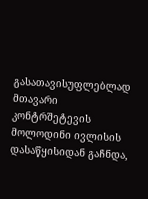გასათავისუფლებლად მთავარი კონტრშეტევის მოლოდინი ივლისის დასაწყისიდან გაჩნდა,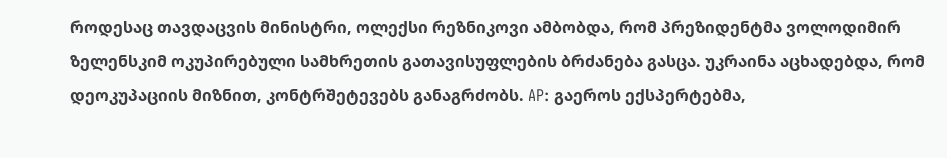როდესაც თავდაცვის მინისტრი, ოლექსი რეზნიკოვი ამბობდა, რომ პრეზიდენტმა ვოლოდიმირ ზელენსკიმ ოკუპირებული სამხრეთის გათავისუფლების ბრძანება გასცა. უკრაინა აცხადებდა, რომ დეოკუპაციის მიზნით, კონტრშეტევებს განაგრძობს. AP: გაეროს ექსპერტებმა,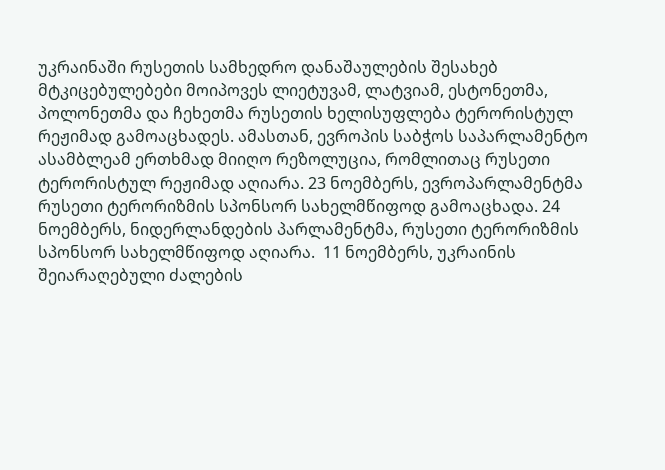უკრაინაში რუსეთის სამხედრო დანაშაულების შესახებ მტკიცებულებები მოიპოვეს ლიეტუვამ, ლატვიამ, ესტონეთმა, პოლონეთმა და ჩეხეთმა რუსეთის ხელისუფლება ტერორისტულ რეჟიმად გამოაცხადეს. ამასთან, ევროპის საბჭოს საპარლამენტო ასამბლეამ ერთხმად მიიღო რეზოლუცია, რომლითაც რუსეთი ტერორისტულ რეჟიმად აღიარა. 23 ნოემბერს, ევროპარლამენტმა რუსეთი ტერორიზმის სპონსორ სახელმწიფოდ გამოაცხადა. 24 ნოემბერს, ნიდერლანდების პარლამენტმა, რუსეთი ტერორიზმის სპონსორ სახელმწიფოდ აღიარა.  11 ნოემბერს, უკრაინის შეიარაღებული ძალების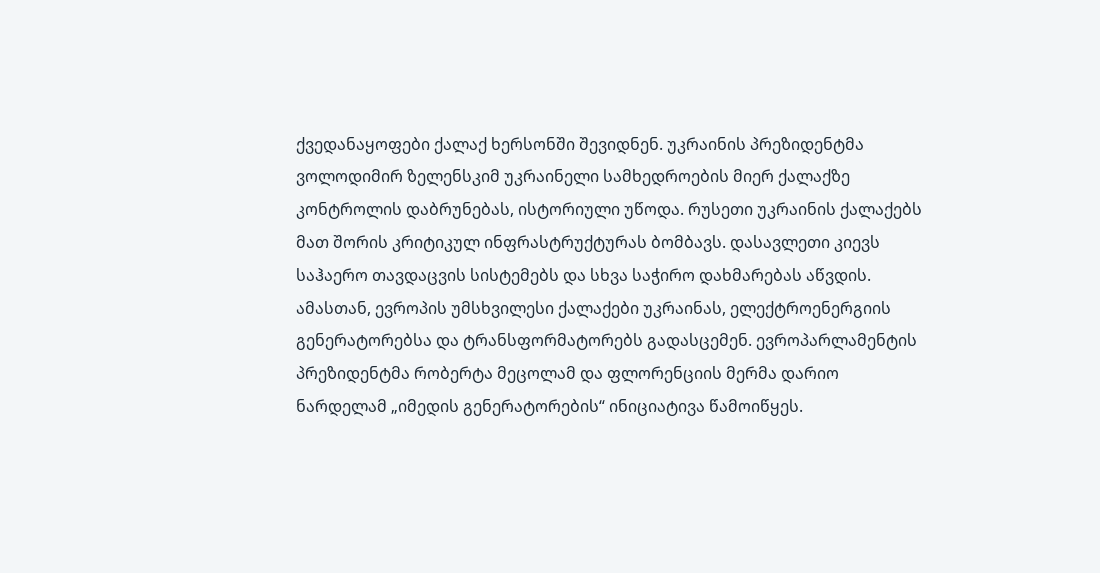ქვედანაყოფები ქალაქ ხერსონში შევიდნენ. უკრაინის პრეზიდენტმა ვოლოდიმირ ზელენსკიმ უკრაინელი სამხედროების მიერ ქალაქზე კონტროლის დაბრუნებას, ისტორიული უწოდა. რუსეთი უკრაინის ქალაქებს მათ შორის კრიტიკულ ინფრასტრუქტურას ბომბავს. დასავლეთი კიევს საჰაერო თავდაცვის სისტემებს და სხვა საჭირო დახმარებას აწვდის. ამასთან, ევროპის უმსხვილესი ქალაქები უკრაინას, ელექტროენერგიის გენერატორებსა და ტრანსფორმატორებს გადასცემენ. ევროპარლამენტის პრეზიდენტმა რობერტა მეცოლამ და ფლორენციის მერმა დარიო ნარდელამ „იმედის გენერატორების“ ინიციატივა წამოიწყეს.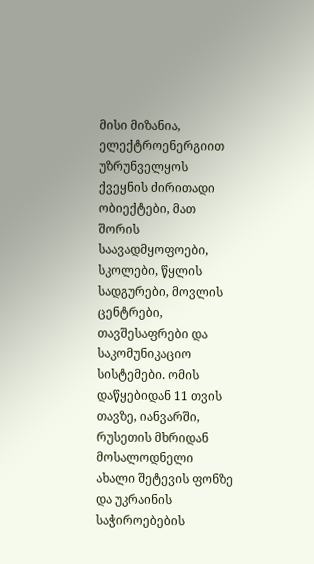მისი მიზანია, ელექტროენერგიით უზრუნველყოს ქვეყნის ძირითადი ობიექტები, მათ შორის საავადმყოფოები, სკოლები, წყლის სადგურები, მოვლის ცენტრები, თავშესაფრები და საკომუნიკაციო სისტემები. ომის დაწყებიდან 11 თვის თავზე, იანვარში, რუსეთის მხრიდან მოსალოდნელი ახალი შეტევის ფონზე და უკრაინის საჭიროებების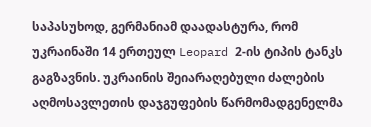საპასუხოდ, გერმანიამ დაადასტურა, რომ უკრაინაში 14 ერთეულ Leopard 2-ის ტიპის ტანკს გაგზავნის. უკრაინის შეიარაღებული ძალების აღმოსავლეთის დაჯგუფების წარმომადგენელმა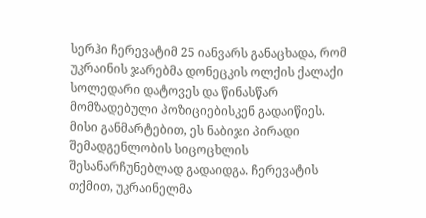სერჰი ჩერევატიმ 25 იანვარს განაცხადა, რომ უკრაინის ჯარებმა დონეცკის ოლქის ქალაქი სოლედარი დატოვეს და წინასწარ მომზადებული პოზიციებისკენ გადაიწიეს. მისი განმარტებით, ეს ნაბიჯი პირადი შემადგენლობის სიცოცხლის შესანარჩუნებლად გადაიდგა. ჩერევატის თქმით, უკრაინელმა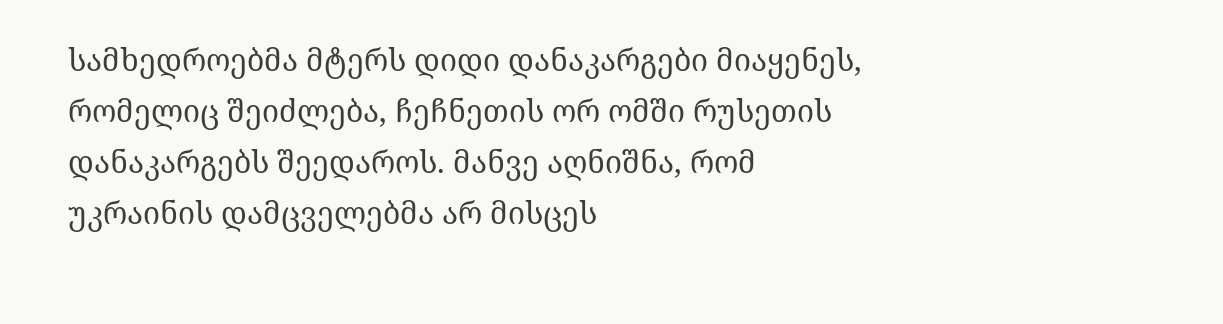სამხედროებმა მტერს დიდი დანაკარგები მიაყენეს, რომელიც შეიძლება, ჩეჩნეთის ორ ომში რუსეთის დანაკარგებს შეედაროს. მანვე აღნიშნა, რომ უკრაინის დამცველებმა არ მისცეს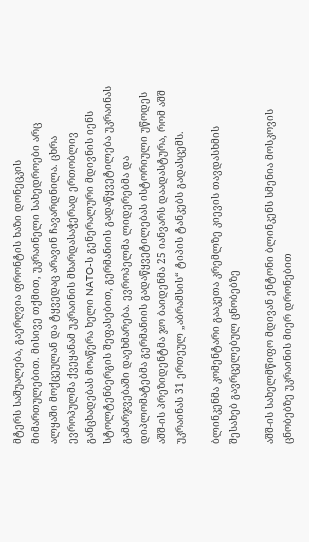მტერს საშუალება, გაერღვია ფრონტის ხაზი დონეცკის მიმართულებით. მისივე თქმით, უკრაინელი სახედროები არც ალყაში მოქცეულან და ტყვედაც არავინ ჩავარდნილა. ცხრა ევროპულმა ქვეყანამ უკრაინის მხარდასაჭერად ერთობლივ განცხადებას მოაწერა ხელი NATO-ს გენერალური მდივნის იენს სტოლტენბერგის შეფასებით, გერმანიის გადაწყვეტილება უკრაინას გამარჯვებაში დაეხმარება. ევროპელმა ლიდერებმა და დიპლომატებმა გერმანიის გადაწყვეტილებას ისტორიული უწოდეს აშშ-ის პრეზიდენტმა ჯო ბაიდენმა 25 იანვარს დაადასტურა, რომ აშშ უკრაინას 31 ერთეულ „აბრამსის“ ტიპის ტანკებს გადასცემს.

ბლინკენმა კომენტარი გააკეთა კრემლზე კიევის თავდასხმის შესახებ გავრცელებულ ცნობებზე

აშშ-ის სახელმწიფო მდივან ენტონი ბლინკენს სმენია მოსკოვის ცნობებზე უკრაინის მიერ დრონებით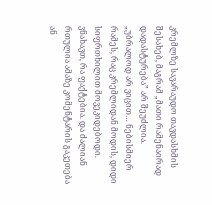კრემლზე სავარაუდო თავდასხმის შესახებ, მაგრამ „მათი რამენაირად დადასტურება” არ შეუძლია. „უბრალოდ არ ვიცით… ნებისმიერ რამეს, რაც კრემლიდან მოდის, დიდი სიფრთხილით მოვეკიდებოდი. ვნახავთ, რა ფაქტებია. და ძალიან რთულია ამაზე კომენტარის გაკეთება ან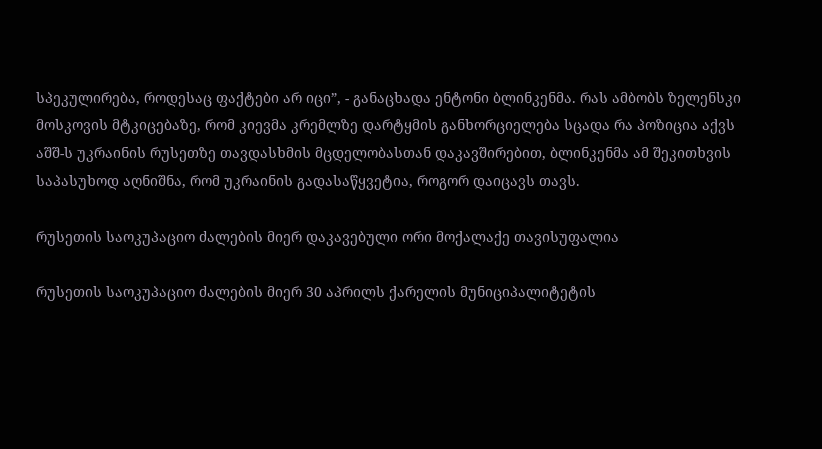სპეკულირება, როდესაც ფაქტები არ იცი”, - განაცხადა ენტონი ბლინკენმა. რას ამბობს ზელენსკი მოსკოვის მტკიცებაზე, რომ კიევმა კრემლზე დარტყმის განხორციელება სცადა რა პოზიცია აქვს აშშ-ს უკრაინის რუსეთზე თავდასხმის მცდელობასთან დაკავშირებით, ბლინკენმა ამ შეკითხვის საპასუხოდ აღნიშნა, რომ უკრაინის გადასაწყვეტია, როგორ დაიცავს თავს.

რუსეთის საოკუპაციო ძალების მიერ დაკავებული ორი მოქალაქე თავისუფალია

რუსეთის საოკუპაციო ძალების მიერ 30 აპრილს ქარელის მუნიციპალიტეტის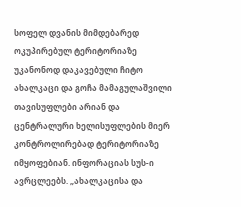სოფელ დვანის მიმდებარედ ოკუპირებულ ტერიტორიაზე უკანონოდ დაკავებული ჩიტო ახალკაცი და გოჩა მამაგულაშვილი თავისუფლები არიან და ცენტრალური ხელისუფლების მიერ კონტროლირებად ტერიტორიაზე იმყოფებიან. ინფორაციას სუს-ი ავრცლეებს. „ახალკაცისა და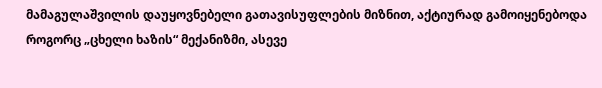მამაგულაშვილის დაუყოვნებელი გათავისუფლების მიზნით, აქტიურად გამოიყენებოდა როგორც „ცხელი ხაზის“ მექანიზმი, ასევე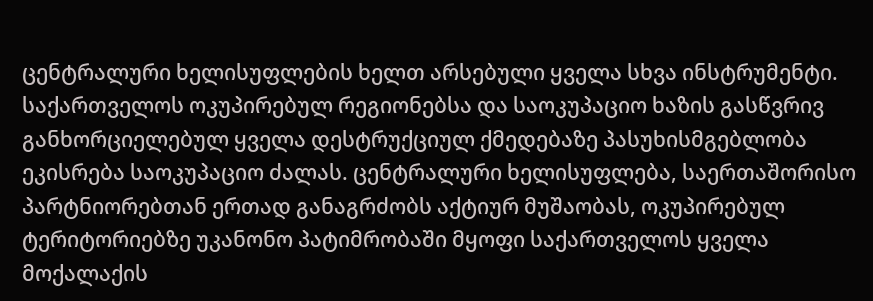ცენტრალური ხელისუფლების ხელთ არსებული ყველა სხვა ინსტრუმენტი. საქართველოს ოკუპირებულ რეგიონებსა და საოკუპაციო ხაზის გასწვრივ განხორციელებულ ყველა დესტრუქციულ ქმედებაზე პასუხისმგებლობა ეკისრება საოკუპაციო ძალას. ცენტრალური ხელისუფლება, საერთაშორისო პარტნიორებთან ერთად განაგრძობს აქტიურ მუშაობას, ოკუპირებულ ტერიტორიებზე უკანონო პატიმრობაში მყოფი საქართველოს ყველა მოქალაქის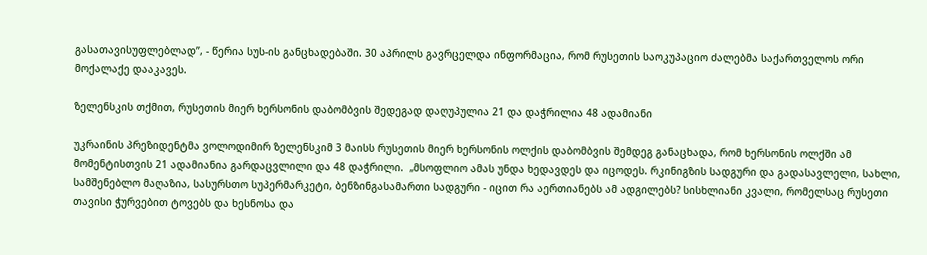გასათავისუფლებლად”, - წერია სუს-ის განცხადებაში. 30 აპრილს გავრცელდა ინფორმაცია, რომ რუსეთის საოკუპაციო ძალებმა საქართველოს ორი მოქალაქე დააკავეს.

ზელენსკის თქმით, რუსეთის მიერ ხერსონის დაბომბვის შედეგად დაღუპულია 21 და დაჭრილია 48 ადამიანი

უკრაინის პრეზიდენტმა ვოლოდიმირ ზელენსკიმ 3 მაისს რუსეთის მიერ ხერსონის ოლქის დაბომბვის შემდეგ განაცხადა, რომ ხერსონის ოლქში ამ მომენტისთვის 21 ადამიანია გარდაცვლილი და 48 დაჭრილი.  „მსოფლიო ამას უნდა ხედავდეს და იცოდეს. რკინიგზის სადგური და გადასავლელი, სახლი, სამშენებლო მაღაზია, სასურსთო სუპერმარკეტი, ბენზინგასამართი სადგური - იცით რა აერთიანებს ამ ადგილებს? სისხლიანი კვალი, რომელსაც რუსეთი თავისი ჭურვებით ტოვებს და ხესნოსა და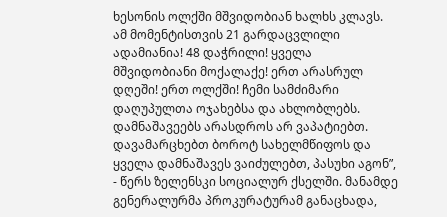ხესონის ოლქში მშვიდობიან ხალხს კლავს. ამ მომენტისთვის 21 გარდაცვლილი ადამიანია! 48 დაჭრილი! ყველა მშვიდობიანი მოქალაქე! ერთ არასრულ დღეში! ერთ ოლქში! ჩემი სამძიმარი დაღუპულთა ოჯახებსა და ახლობლებს. დამნაშავეებს არასდროს არ ვაპატიებთ. დავამარცხებთ ბოროტ სახელმწიფოს და ყველა დამნაშავეს ვაიძულებთ, პასუხი აგონ”, - წერს ზელენსკი სოციალურ ქსელში. მანამდე გენერალურმა პროკურატურამ განაცხადა,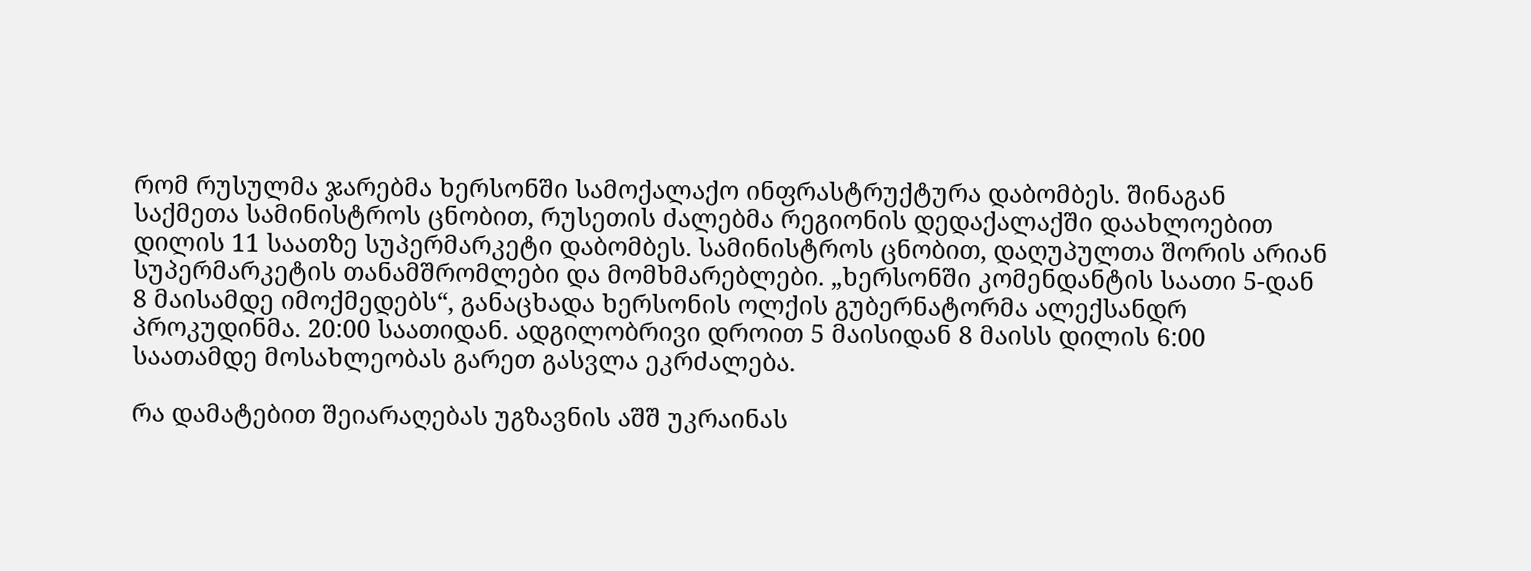რომ რუსულმა ჯარებმა ხერსონში სამოქალაქო ინფრასტრუქტურა დაბომბეს. შინაგან საქმეთა სამინისტროს ცნობით, რუსეთის ძალებმა რეგიონის დედაქალაქში დაახლოებით დილის 11 საათზე სუპერმარკეტი დაბომბეს. სამინისტროს ცნობით, დაღუპულთა შორის არიან სუპერმარკეტის თანამშრომლები და მომხმარებლები. „ხერსონში კომენდანტის საათი 5-დან 8 მაისამდე იმოქმედებს“, განაცხადა ხერსონის ოლქის გუბერნატორმა ალექსანდრ პროკუდინმა. 20:00 საათიდან. ადგილობრივი დროით 5 მაისიდან 8 მაისს დილის 6:00 საათამდე მოსახლეობას გარეთ გასვლა ეკრძალება.

რა დამატებით შეიარაღებას უგზავნის აშშ უკრაინას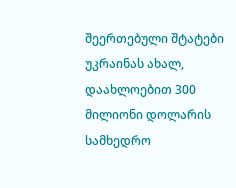შეერთებული შტატები უკრაინას ახალ, დაახლოებით 300 მილიონი დოლარის სამხედრო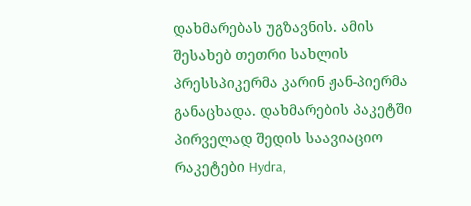დახმარებას უგზავნის. ამის შესახებ თეთრი სახლის პრესსპიკერმა კარინ ჟან-პიერმა განაცხადა. დახმარების პაკეტში პირველად შედის საავიაციო რაკეტები Hydra,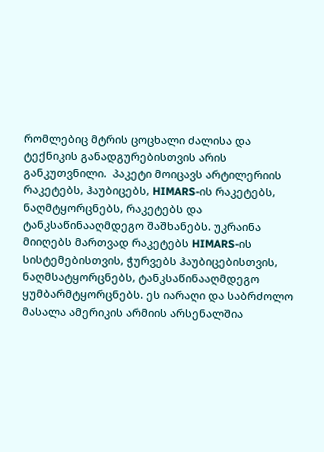რომლებიც მტრის ცოცხალი ძალისა და ტექნიკის განადგურებისთვის არის განკუთვნილი.  პაკეტი მოიცავს არტილერიის რაკეტებს, ჰაუბიცებს, HIMARS-ის რაკეტებს, ნაღმტყორცნებს, რაკეტებს და ტანკსაწინააღმდეგო შაშხანებს. უკრაინა მიიღებს მართვად რაკეტებს HIMARS-ის სისტემებისთვის, ჭურვებს ჰაუბიცებისთვის, ნაღმსატყორცნებს, ტანკსაწინააღმდეგო ყუმბარმტყორცნებს. ეს იარაღი და საბრძოლო მასალა ამერიკის არმიის არსენალშია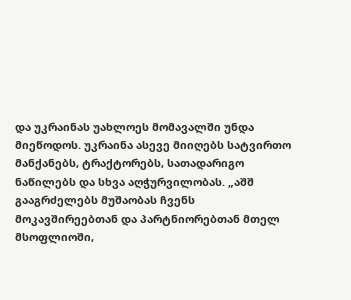და უკრაინას უახლოეს მომავალში უნდა მიეწოდოს. უკრაინა ასევე მიიღებს სატვირთო მანქანებს, ტრაქტორებს, სათადარიგო ნაწილებს და სხვა აღჭურვილობას. „აშშ გააგრძელებს მუშაობას ჩვენს მოკავშირეებთან და პარტნიორებთან მთელ მსოფლიოში,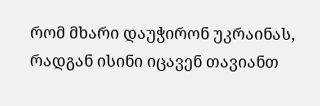რომ მხარი დაუჭირონ უკრაინას, რადგან ისინი იცავენ თავიანთ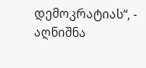დემოკრატიას“, - აღნიშნა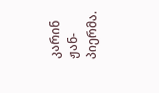კარინ ჟან-პიერმა.